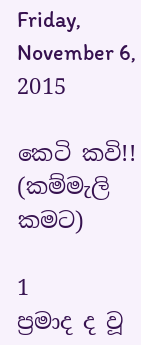Friday, November 6, 2015

කෙටි කවි!! (කම්මැලි කමට)

1
ප්‍රමාද ද වූ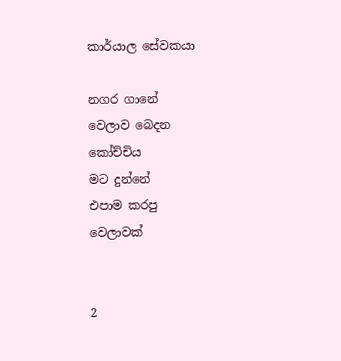කාර්යාල සේවකයා

නගර ගානේ
වෙලාව බෙදන
කෝච්චිය
මට දුන්නේ
එපාම කරපු
වෙලාවක්


2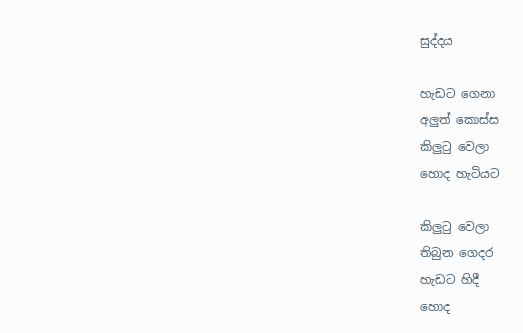සුද්දය

හැඩට ගෙනා
අලුත් කොස්ස
කිලුටු වෙලා
හොද හැටියට

කිලුටු වෙලා
තිබුන ගෙදර
හැඩට හිදී
හොද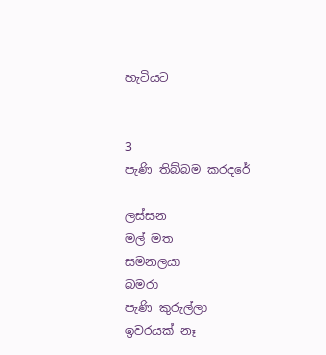හැටියට


3
පැණි තිබ්බම කරදරේ

ලස්සන
මල් මත
සමනලයා
බමරා
පැණි කුරුල්ලා
ඉවරයක් නෑ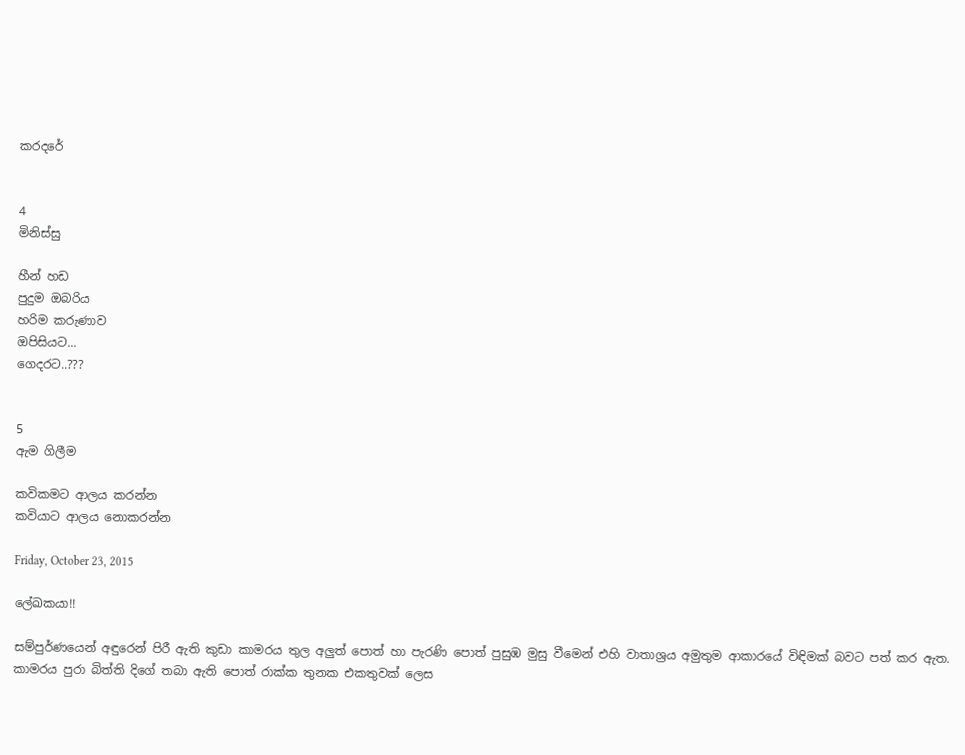කරදරේ


4
මිනිස්සු

හීන් හඩ
පුදුම ඔබරිය
හරිම කරුණාව
ඔපිසියට...
ගෙදරට..???


5
ඇම ගිලීම

කවිකමට ආලය කරන්න
කවියාට ආලය නොකරන්න

Friday, October 23, 2015

ලේඛකයා!!

සම්පුර්ණයෙන් අඳුරෙන් පිරී ඇති කුඩා කාමරය තුල අලුත් පොත් හා පැරණි පොත් පුසුඹ මුසු වීමෙන් එහි වාතාශ්‍රය අමුතුම ආකාරයේ විඳිමක් බවට පත් කර ඇත. කාමරය පුරා බිත්ති දිගේ තබා ඇති පොත් රාක්ක තුනක එකතුවක් ලෙස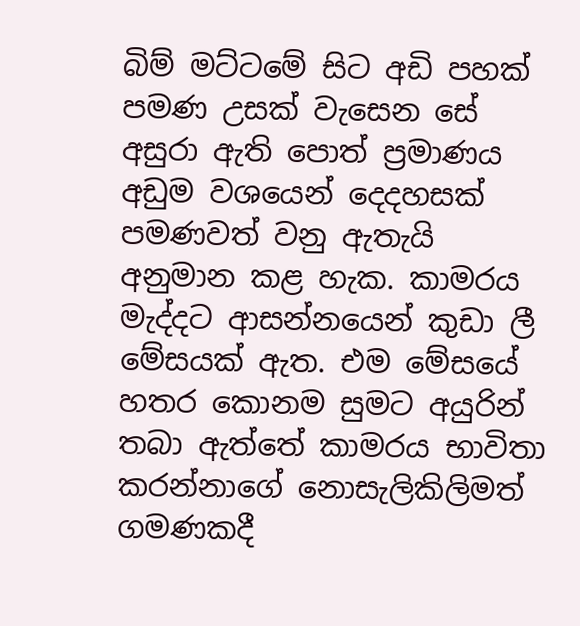බිම් මට්ටමේ සිට අඩි පහක් පමණ උසක් වැසෙන සේ අසුරා ඇති පොත් ප්‍රමාණය අඩුම වශයෙන් දෙදහසක් පමණවත් වනු ඇතැයි අනුමාන කළ හැක. කාමරය මැද්දට ආසන්නයෙන් කුඩා ලී මේසයක් ඇත. එම මේසයේ හතර කොනම සුමට අයුරින් තබා ඇත්තේ කාමරය භාවිතා කරන්නාගේ නොසැලිකිලිමත් ගමණකදී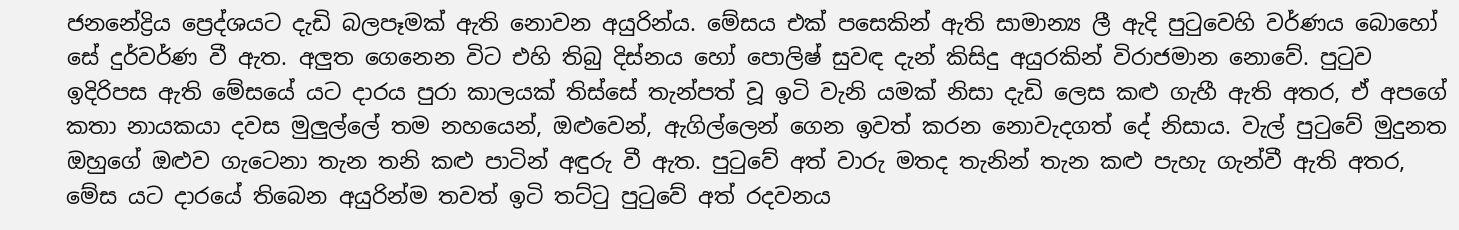ජනනේද්‍රිය ප්‍රෙද්ශයට දැඩි බලපෑමක් ඇති නොවන අයුරින්ය. මේසය එක් පසෙකින් ඇති සාමාන්‍ය ලී ඇදි පුටුවෙහි වර්ණය බොහෝ සේ දුර්වර්ණ වී ඇත. අලුත ගෙනෙන විට එහි තිබු දිස්නය හෝ පොලිෂ් සුවඳ දැන් කිසිදු අයුරකින් විරාජමාන නොවේ. පුටුව ඉදිරිපස ඇති මේසයේ යට දාරය පුරා කාලයක් තිස්සේ තැන්පත් වූ ඉටි වැනි යමක් නිසා දැඩි ලෙස කළු ගැහී ඇති අතර, ඒ අපගේ කතා නායකයා දවස මුලුල්ලේ තම නහයෙන්, ඔළුවෙන්, ඇගිල්ලෙන් ගෙන ඉවත් කරන නොවැදගත් දේ නිසාය. වැල් පුටුවේ මුදුනත ඔහුගේ ඔළුව ගැටෙනා තැන තනි කළු පාටින් අඳුරු වී ඇත. පුටුවේ අත් වාරු මතද තැනින් තැන කළු පැහැ ගැන්වී ඇති අතර, මේස යට දාරයේ තිබෙන අයුරින්ම තවත් ඉටි තට්ටු පුටුවේ අත් රදවනය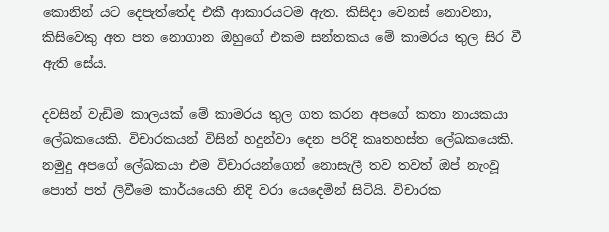කොනින් යට දෙපැත්තේද එකී ආකාරයටම ඇත. කිසිදා වෙනස් නොවනා, කිසිවෙකු අත පත නොගාන ඔහුගේ එකම සන්තකය මේ කාමරය තුල සිර වී ඇති සේය.

දවසින් වැඩිම කාලයක් මේ කාමරය තුල ගත කරන අපගේ කතා නායකයා ලේඛකයෙකි. විචාරකයන් විසින් හදුන්වා දෙන පරිදි කෘතහස්ත ලේඛකයෙකි. නමුදු අපගේ ලේඛකයා එම විචාරයන්ගෙන් නොසැලී තව තවත් ඔප් නැංවූ පොත් පත් ලිවීමෙ කාර්යයෙහි නිදි වරා යෙදෙමින් සිටියි. විචාරක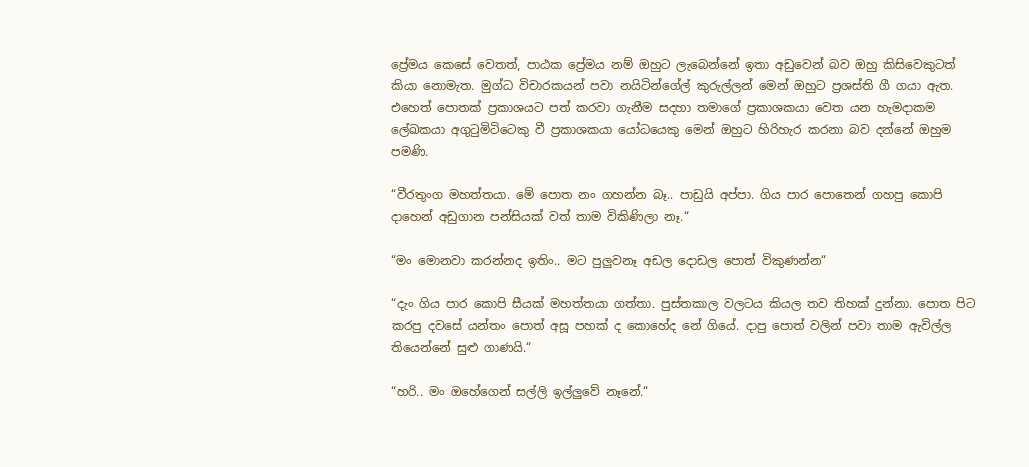ප්‍රේමය කෙසේ වෙතත්, පාඨක ප්‍රේමය නම් ඔහුට ලැබෙන්නේ ඉතා අඩුවෙන් බව ඔහු කිසිවෙකුටත් කියා නොමැත. මුග්ධ විචාරකයන් පවා නයිටින්ගේල් කුරුල්ලන් මෙන් ඔහුට ප්‍රශස්ති ගී ගයා ඇත. එහෙත් පොතක් ප්‍රකාශයට පත් කරවා ගැනීම සදහා තමාගේ ප්‍රකාශකයා වෙත යන හැමදාකම ලේඛකයා අගුටුමිටිටෙකු වී ප්‍රකාශකයා යෝධයෙකු මෙන් ඔහුට හිරිහැර කරනා බව දන්නේ ඔහුම පමණි.

“වීරතුංග මහත්තයා. මේ පොත නං ගහන්න බෑ.. පාඩුයි අප්පා. ගිය පාර පොතෙන් ගහපු කොපි දාහෙන් අඩුගාන පන්සියක් වත් තාම විකිණිලා නෑ.“

“මං මොනවා කරන්නද ඉතිං.. මට පුලුවනෑ අඩල දොඩල පොත් විකුණන්න“

“දැං ගිය පාර කොපි සීයක් මහත්තයා ගත්තා. පුස්තකාල වලටය කියල තව තිහක් දුන්නා. පොත පිට කරපු දවසේ යන්තං පොත් අසූ පහක් ද කොහේද නේ ගියේ. දාපු පොත් වලින් පවා තාම ඇවිල්ල තියෙන්නේ සුළු ගාණයි.“

“හරි.. මං ඔහේගෙන් සල්ලි ඉල්ලුවේ නෑනේ.“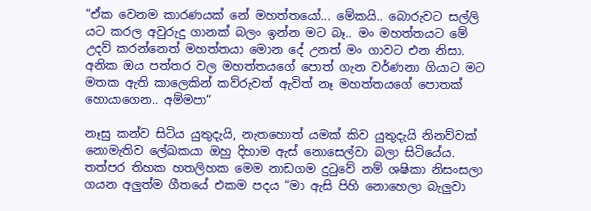“ඒක වෙනම කාරණයක් නේ මහත්තයෝ... මේකයි.. බොරුවට සල්ලි යට කරල අවුරුදු ගානක් බලං ඉන්න මට බෑ.. මං මහත්තයට මේ උදව් කරන්නෙත් මහත්තයා මොන දේ උනත් මං ගාවට එන නිසා. අනික ඔය පත්තර වල මහත්තයගේ පොත් ගැන වර්ණනා ගියාට මට මතක ඇති කාලෙකින් කව්රුවත් ඇවිත් නෑ මහත්තයගේ පොතක් හොයාගෙන.. අම්මපා“

නෑසු කන්ව සිටිය යුතුදැයි, නැතහොත් යමක් කිව යුතුදැයි නිනව්වක් නොමැතිව ලේඛකයා ඔහු දිහාම ඇස් නොසෙල්වා බලා සිටියේය. තත්පර තිහක හතලිහක මෙම නාඩගම දුටුවේ නම් ශෂිකා නිසංසලා ගයන අලුත්ම ගීතයේ එකම පදය “මා ඇසි පිහි නොහෙලා බැලුවා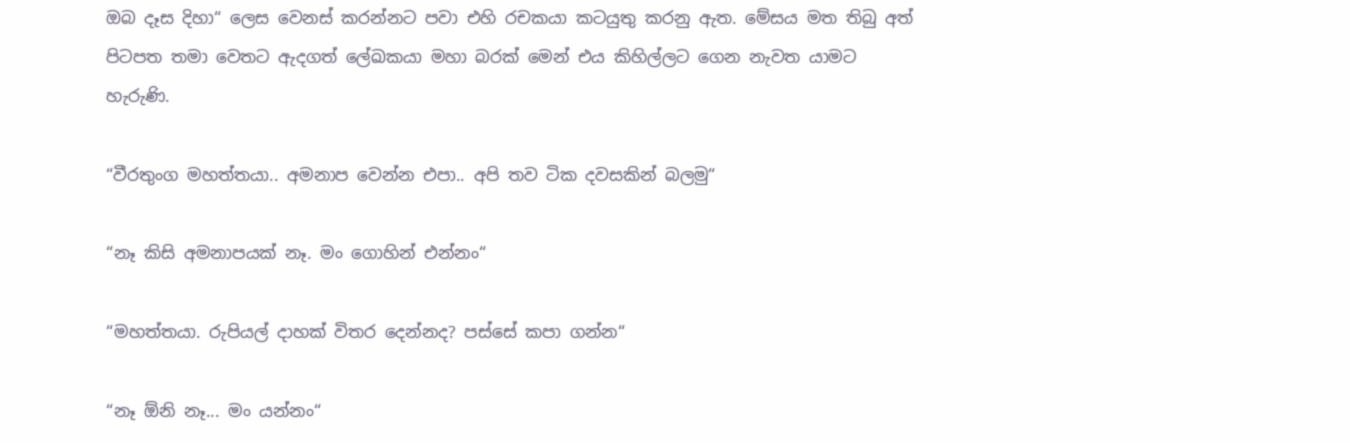ඔබ දෑස දිහා“ ලෙස වෙනස් කරන්නට පවා එහි රචකයා කටයුතු කරනු ඇත. මේසය මත තිබු අත් පිටපත තමා වෙතට ඇදගත් ලේඛකයා මහා බරක් මෙන් එය කිහිල්ලට ගෙන නැවත යාමට හැරුණි.

“වීරතුංග මහත්තයා.. අමනාප වෙන්න එපා.. අපි තව ටික දවසකින් බලමු“

“නෑ කිසි අමනාපයක් නෑ. මං ගොහින් එන්නං“

“මහත්තයා. රුපියල් දාහක් විතර දෙන්නද? පස්සේ කපා ගන්න“

“නෑ ඕනි නෑ... මං යන්නං“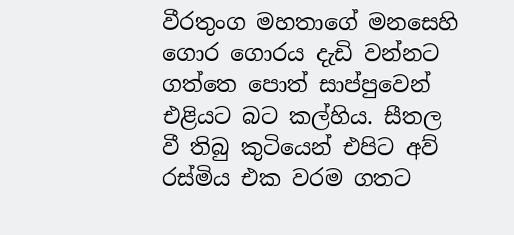වීරතුංග මහතාගේ මනසෙහි ගොර ගොරය දැඩි වන්නට ගත්තෙ පොත් සාප්පුවෙන් එළියට බට කල්හිය. සීතල වී තිබු කුටියෙන් එපිට අව් රස්මිය එක වරම ගතට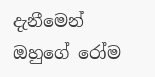දැනීමෙන් ඔහුගේ රෝම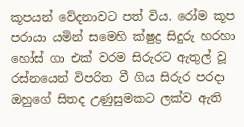කූපයන් වේදනාවට පත් විය. රෝම කූප පරායා යමින් සමෙහි ක්ෂුද්‍ර සිදුරු හරහා හෝස් ගා එක් වරම සිරුරට ඇතුල් වූ රස්නයෙන් විපරිත වී ගිය සිරුර පරදා ඔහුගේ සිතද උණුසුමකට ලක්ව ඇති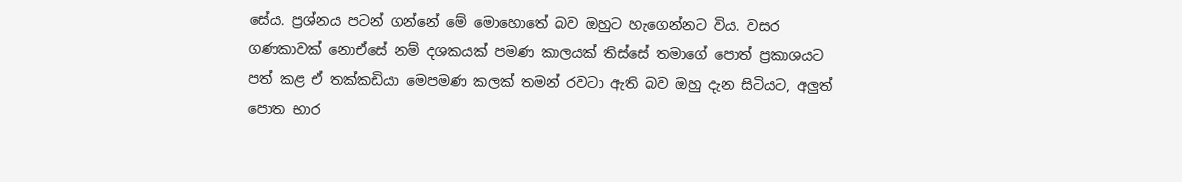සේය. ප්‍රශ්නය පටන් ගන්නේ මේ මොහොතේ බව ඔහුට හැගෙන්නට විය. වසර ගණකාවක් නොඒසේ නම් දශකයක් පමණ කාලයක් තිස්සේ තමාගේ පොත් ප්‍රකාශයට පත් කළ ඒ තක්කඩියා මෙපමණ කලක් තමන් රවටා ඇති බව ඔහු දැන සිටියට, අලුත් පොත භාර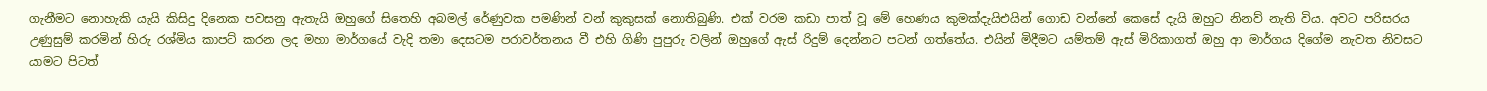ගැනීමට නොහැකි යැයි කිසිදු දිනෙක පවසනු ඇතැයි ඔහුගේ සිතෙහි අබමල් රේණුවක පමණින් වන් කුකුසක් නොතිබුණි. එක් වරම කඩා පාත් වූ මේ හෙණය කුමක්දැයිඑයින් ගොඩ වන්නේ කෙසේ දැයි ඔහුට නිනව් නැති විය. අවට පරිසරය උණුසුම් කරමින් හිරු රශ්මිය කාපට් කරන ලද මහා මාර්ගයේ වැදි තමා දෙසටම පරාවර්තනය වී එහි ගිණි පුපුරු වලින් ඔහුගේ ඇස් රිදුම් දෙන්නට පටන් ගත්තේය. එයින් මිදීමට යම්තම් ඇස් මිරිකාගත් ඔහු ආ මාර්ගය දිගේම නැවත නිවසට යාමට පිටත්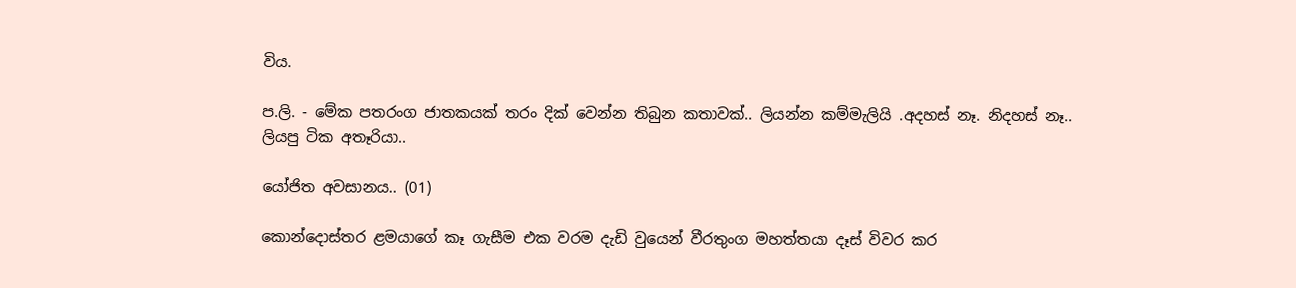විය.

ප.ලි. - මේක පතරංග ජාතකයක් තරං දික් වෙන්න තිබුන කතාවක්.. ලියන්න කම්මැලියි .අදහස් නෑ. නිදහස් නෑ.. ලියපු ටික අතෑරියා..

යෝජිත අවසානය.. (01)

කොන්දොස්තර ළමයාගේ කෑ ගැසීම එක වරම දැඩි වුයෙන් වීරතුංග මහත්තයා දෑස් විවර කර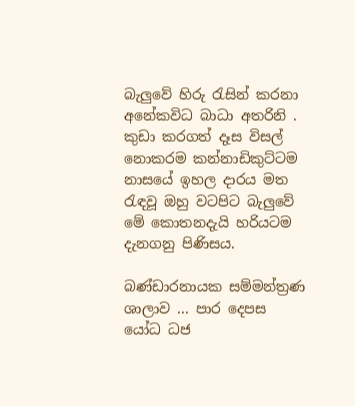බැලුවේ හිරු රැසින් කරනා අනේකවිධ බාධා අතරිනි . කුඩා කරගත් දෑස විසල් නොකරම කන්නාඩිකුට්ටම නාසයේ ඉහල දාරය මත රැඳවූ ඔහු වටපිට බැලුවේ මේ කොතනදැයි හරියටම දැනගනු පිණිසය.

බණ්ඩාරනායක සම්මන්ත්‍රණ ශාලාව ... පාර දෙපස යෝධ ධජ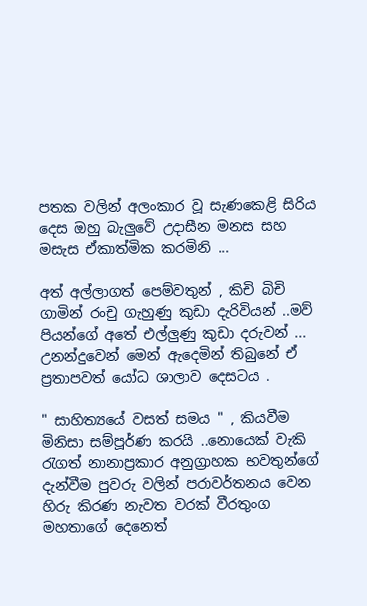පතක වලින් අලංකාර වූ සැණකෙළි සිරිය දෙස ඔහු බැලුවේ උදාසීන මනස සහ මසැස ඒකාත්මික කරමිනි ...

අත් අල්ලාගත් පෙම්වතුන් , කිචි බිචි ගාමින් රංචු ගැහුණු කුඩා දැරිවියන් ..මව් පියන්ගේ අතේ එල්ලුණු කුඩා දරුවන් ... උනන්දුවෙන් මෙන් ඇදෙමින් තිබුනේ ඒ ප්‍රතාපවත් යෝධ ශාලාව දෙසටය .

" සාහිත්‍යයේ වසත් සමය " , කියවීම මිනිසා සම්පූර්ණ කරයි ..නොයෙක් වැකි රැගත් නානාප්‍රකාර අනුග්‍රාහක භවතුන්ගේ දැන්වීම පුවරු වලින් පරාවර්තනය වෙන හිරු කිරණ නැවත වරක් වීරතුංග මහතාගේ දෙනෙත්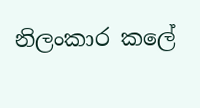නිලංකාර කලේ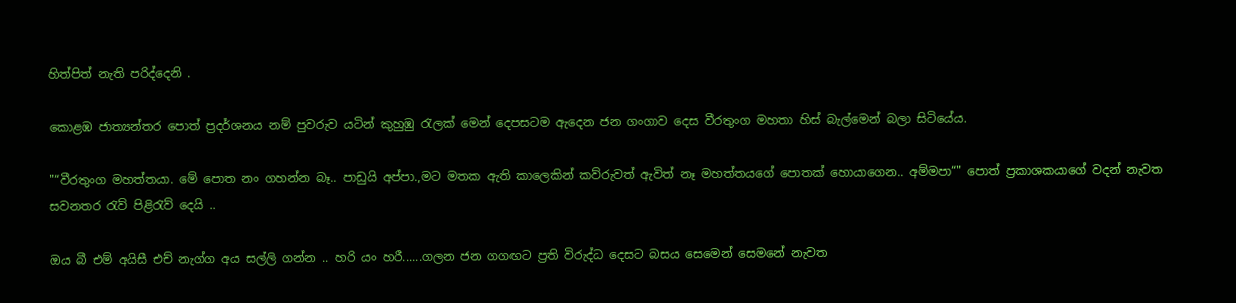හිත්පිත් නැති පරිද්දෙනි .

කොළඹ ජාත්‍යන්තර පොත් ප්‍රදර්ශනය නම් පුවරුව යටින් කුහුඹු රැලක් මෙන් දෙපසටම ඇදෙන ජන ගංගාව දෙස වීරතුංග මහතා හිස් බැල්මෙන් බලා සිටියේය.

"“වීරතුංග මහත්තයා. මේ පොත නං ගහන්න බෑ.. පාඩුයි අප්පා.,මට මතක ඇති කාලෙකින් කව්රුවත් ඇවිත් නෑ මහත්තයගේ පොතක් හොයාගෙන.. අම්මපා“" පොත් ප්‍රකාශකයාගේ වදන් නැවත සවනතර රැව් පිළිරැව් දෙයි ..

ඔය බී එම් අයිසී එච් නැග්ග අය සල්ලි ගන්න .. හරි යං හරී......ගලන ජන ගගඟට ප්‍රති විරුද්ධ දෙසට බසය සෙමෙන් සෙමනේ නැවත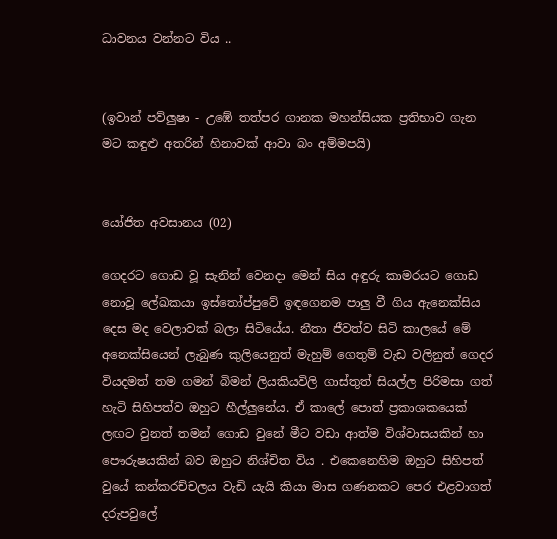ධාවනය වන්නට විය ..


(ඉවාන් පව්ලුෂා - උඹේ තත්පර ගානක මහන්සියක ප්‍රතිභාව ගැන මට කඳුළු අතරින් හිනාවක් ආවා බං අම්මපයි)


යෝජිත අවසානය (02)

ගෙදරට ගොඩ වූ සැනින් වෙනදා මෙන් සිය අඳුරු කාමරයට ගොඩ නොවූ ලේඛකයා ඉස්තෝප්පුවේ ඉඳගෙනම පාලු වී ගිය ඇනෙක්සිය දෙස මද වෙලාවක් බලා සිටියේය. නීතා ජීවත්ව සිටි කාලයේ මේ අනෙක්සියෙන් ලැබුණ කුලියෙනුත් මැහුම් ගෙතුම් වැඩ වලිනුත් ගෙදර වියදමත් තම ගමන් බිමන් ලියකියවිලි ගාස්තුත් සියල්ල පිරිමසා ගත් හැටි සිහිපත්ව ඔහුට හීල්ලුනේය. ඒ කාලේ පොත් ප්‍රකාශකයෙක් ලඟට වුනත් තමන් ගොඩ වුනේ මීට වඩා ආත්ම විශ්වාසයකින් හා පෞරුෂයකින් බව ඔහුට නිශ්චිත විය . එකෙනෙහිම ඔහුට සිහිපත් වුයේ කන්කරච්චලය වැඩි යැයි කියා මාස ගණනකට පෙර එළවාගත් දරුපවුලේ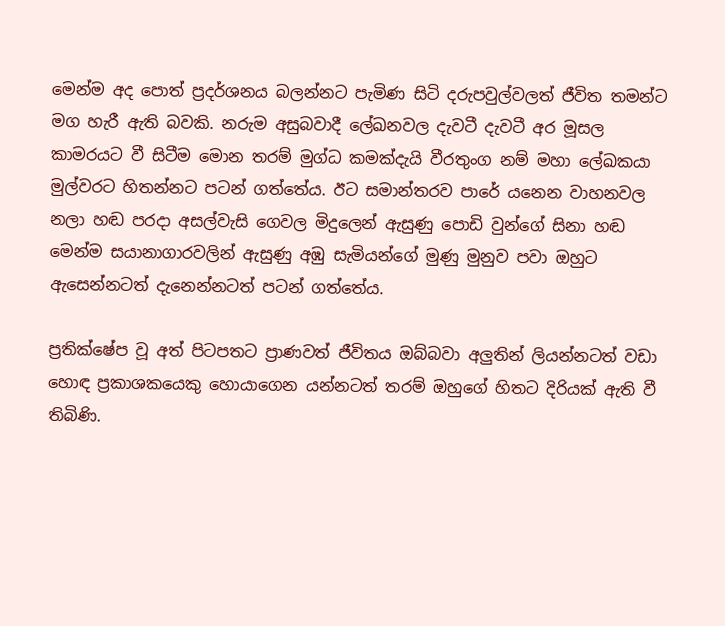මෙන්ම අද පොත් ප්‍රදර්ශනය බලන්නට පැමිණ සිටි දරුපවුල්වලත් ජීවිත තමන්ට මග හැරී ඇති බවකි. නරුම අසුබවාදී ලේඛනවල දැවටී දැවටී අර මූසල කාමරයට වී සිටීම මොන තරම් මුග්ධ කමක්දැයි වීරතුංග නම් මහා ලේඛකයා මුල්වරට හිතන්නට පටන් ගත්තේය. ඊට සමාන්තරව පාරේ යනෙන වාහනවල නලා හඬ පරදා අසල්වැසි ගෙවල මිදුලෙන් ඇසුණු පොඩි වුන්ගේ සිනා හඬ මෙන්ම සයානාගාරවලින් ඇසුණු අඹු සැමියන්ගේ මුණු මුනුව පවා ඔහුට ඇසෙන්නටත් දැනෙන්නටත් පටන් ගත්තේය.

ප්‍රතික්ෂේප වූ අත් පිටපතට ප්‍රාණවත් ජීවිතය ඔබ්බවා අලුතින් ලියන්නටත් වඩා හොඳ ප්‍රකාශකයෙකු හොයාගෙන යන්නටත් තරම් ඔහුගේ හිතට දිරියක් ඇති වී තිබිණි.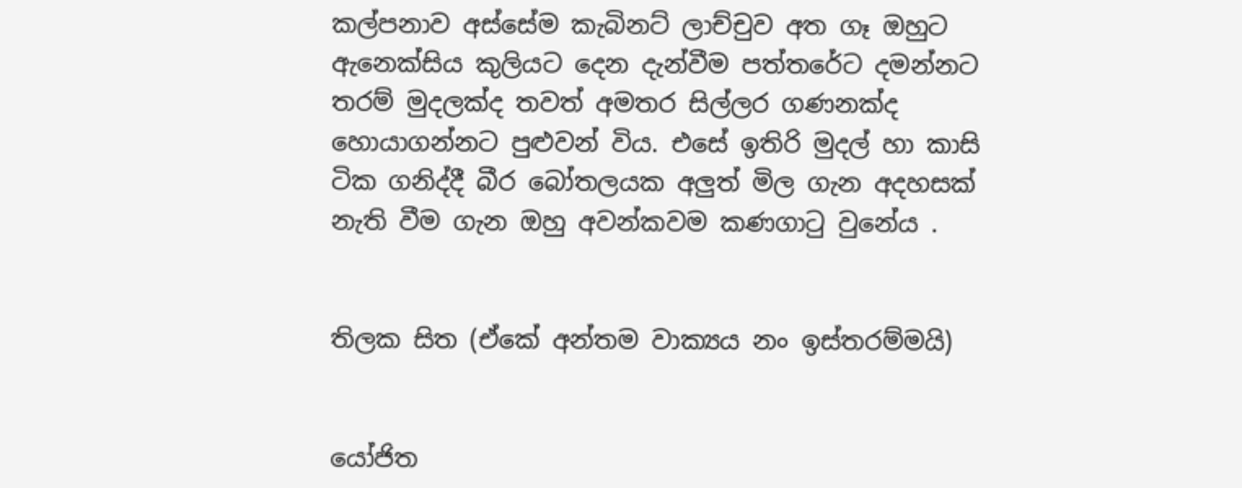කල්පනාව අස්සේම කැබිනට් ලාච්චුව අත ගෑ ඔහුට ඇනෙක්සිය කුලියට දෙන දැන්වීම පත්තරේට දමන්නට තරම් මුදලක්ද තවත් අමතර සිල්ලර ගණනක්ද හොයාගන්නට පුළුවන් විය. එසේ ඉතිරි මුදල් හා කාසි ටික ගනිද්දී බීර බෝතලයක අලුත් මිල ගැන අදහසක් නැති වීම ගැන ඔහු අවන්කවම කණගාටු වුනේය .


තිලක සිත (ඒකේ අන්තම වාක්‍යය නං ඉස්තරම්මයි)


යෝජිත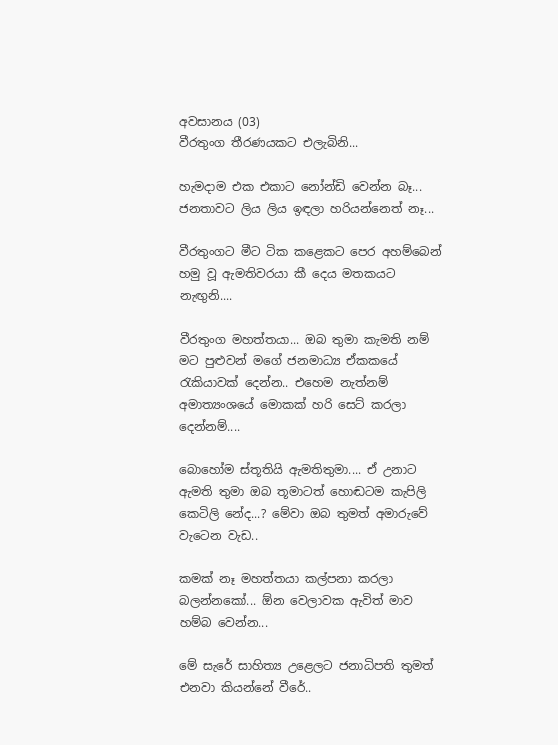අවසානය (03)
වීරතුංග තීරණයකට එලැබිනි...

හැමදාම එක එකාට නෝන්ඩි වෙන්න බෑ... ජනතාවට ලිය ලිය ඉඳලා හරියන්නෙත් නෑ...

වීරතුංගට මීට ටික කළෙකට පෙර අහම්බෙන් හමු වූ ඇමතිවරයා කී දෙය මතකයට නැඟුනි....

වීරතුංග මහත්තයා... ඔබ තුමා කැමති නම් මට පුළුවන් මගේ ජනමාධ්‍ය ඒකකයේ රැකියාවක් දෙන්න.. එහෙම නැත්නම් අමාත්‍යංශයේ මොකක් හරි සෙට් කරලා දෙන්නම්....

බොහෝම ස්තූතියි ඇමතිතුමා.... ඒ උනාට ඇමති තුමා ඔබ තූමාටත් හොඬටම කැපිලි කෙටිලි නේද...? මේවා ඔබ තුමත් අමාරුවේ වැටෙන වැඩ..

කමක් නෑ මහත්තයා කල්පනා කරලා බලන්නකෝ... ඕන වෙලාවක ඇවිත් මාව හම්බ වෙන්න...

මේ සැරේ සාහිත්‍ය උළෙලට ජනාධිපති තුමත් එනවා කියන්නේ වීරේ..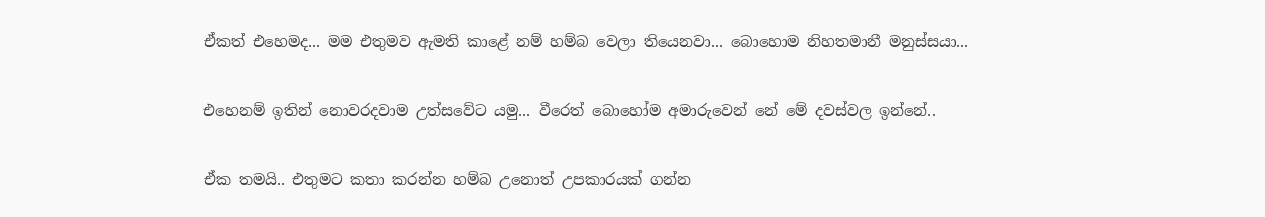ඒකත් එහෙමද... මම එතුමව ඇමති කාළේ නම් හම්බ වෙලා තියෙනවා... බොහොම නිහතමානී මනුස්සයා...

එහෙනම් ඉතින් නොවරදවාම උත්සවේට යමු... වීරෙත් බොහෝම අමාරුවෙන් නේ මේ දවස්වල ඉන්නේ..

ඒක තමයි.. එතුමට කතා කරන්න හම්බ උනොත් උපකාරයක් ගන්න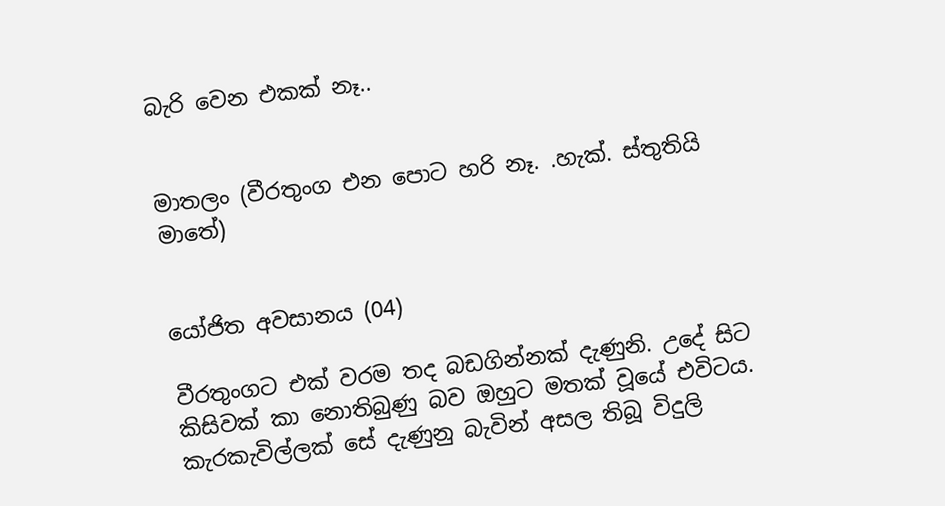බැරි වෙන එකක් නෑ..


මාතලං (වීරතුංග එන පොට හරි නෑ. .හැක්. ස්තුතියි මාතේ)


යෝජිත අවසානය (04)

වීරතුංගට එක් වරම තද බඩගින්නක් දැණුනි. උදේ සිට කිසිවක් කා නොතිබුණු බව ඔහුට මතක් වූයේ එවිටය. කැරකැවිල්ලක් සේ දැණුනු බැවින් අසල තිබූ විදුලි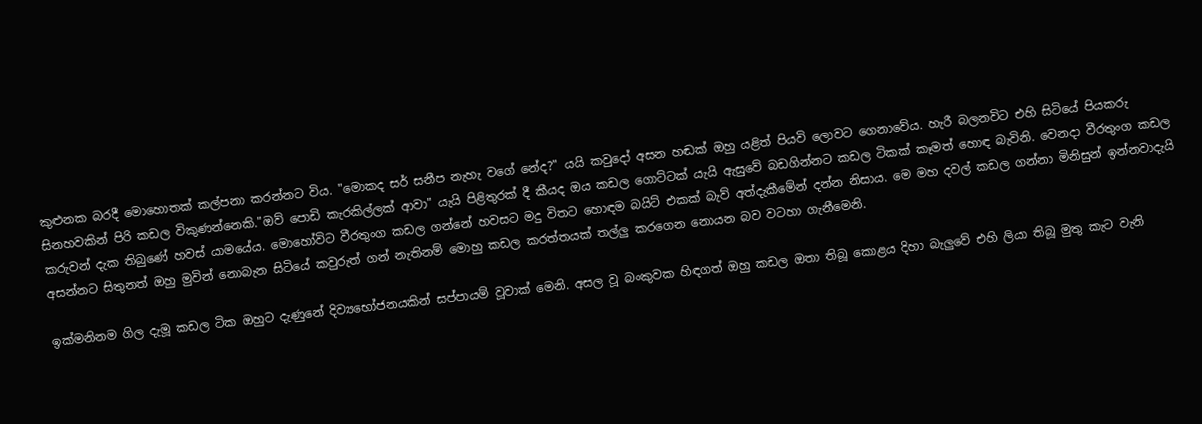කුළුනක බරදී මොහොතක් කල්පනා කරන්නට විය. "මොකද සර් සනීප නැහැ වගේ නේද?" යයි කවුදෝ අසන හඬක් ඔහු යළිත් පියවි ලොවට ගෙනාවේය. හැරී බලනවිට එහි සිටියේ පියකරු සිනහවකින් පිරි කඩල විකුණන්නෙකි."ඔව් පොඩි කැරකිල්ලක් ආවා" යැයි පිළිතුරක් දී කීයද ඔය කඩල ගොට්ටක් යැයි ඇසුවේ බඩගින්නට කඩල ටිකක් කෑමත් හොඳ බැවිනි. වෙනදා වීරතුංග කඩල කරුවන් දැක තිබුණේ හවස් යාමයේය. මොහෝවිට වීරතුංග කඩල ගන්නේ හවසට මදු විතට හොඳම බයිට් එකක් බැව් අත්දැකීමේන් දන්න නිසාය. මෙ මහ දවල් කඩල ගන්නා මිනිසුන් ඉන්නවාදැයි අසන්නට සිතුනත් ඔහු මුවින් නොබැන සිටියේ කවුරුත් ගන් නැතිනම් මොහු කඩල කරත්තයක් තල්ලු කරගෙන නොයන බව වටහා ගැනීමෙනි.

ඉක්මනිනම ගිල දැමූ කඩල ටික ඔහුට දැණුනේ දිව්‍යභෝජනයකින් සප්පායම් වූවාක් මෙනි. අසල වූ බංකුවක හිඳගත් ඔහු කඩල ඔතා තිබූ කොළය දිහා බැලුවේ එහි ලියා තිබූ මුතු කැට වැනි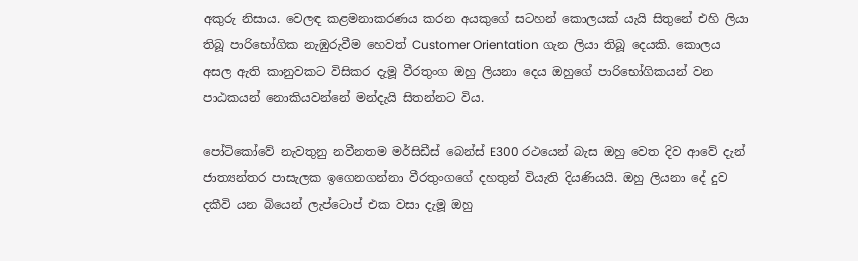අකුරු නිසාය. වෙලඳ කළමනාකරණය කරන අයකුගේ සටහන් කොලයක් යැයි සිතුනේ එහි ලියා තිබූ පාරිභෝගික නැඹුරුවීම හෙවත් Customer Orientation ගැන ලියා තිබූ දෙයකි. කොලය අසල ඇති කානුවකට විසිකර දැමූ වීරතුංග ඔහු ලියනා දෙය ඔහුගේ පාරිභෝගිකයන් වන පාඨකයන් නොකියවන්නේ මන්දැයි සිතන්නට විය.

පෝටිකෝවේ නැවතුනු නවීනතම මර්සිඩීස් බෙන්ස් E300 රථයෙන් බැස ඔහු වෙත දිව ආවේ දැන් ජාත්‍යන්තර පාසැලක ඉගෙනගන්නා වීරතුංගගේ දහතුන් වියැති දියණියයි. ඔහු ලියනා දේ දුව දකීවි යන බියෙන් ලැප්ටොප් එක වසා දැමූ ඔහු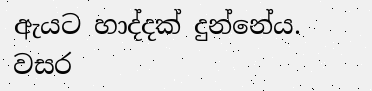ඇයට හාද්දක් දුන්නේය. වසර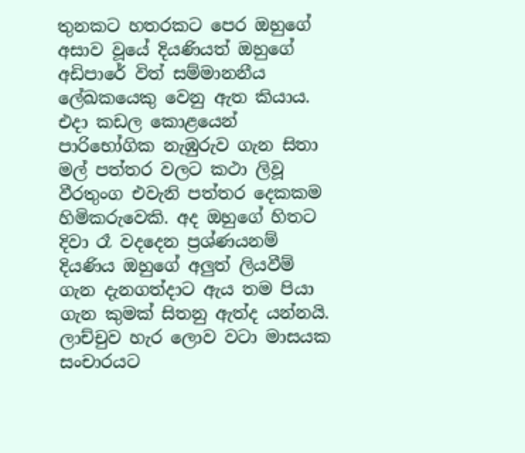තුනකට හතරකට පෙර ඔහුගේ අසාව වූයේ දියණියත් ඔහුගේ අඩිපාරේ විත් සම්මානනීය ලේඛකයෙකු වෙනු ඇත කියාය. එදා කඩල කොළයෙන් පාරිභෝගික නැඹුරුව ගැන සිතා මල් පත්තර වලට කථා ලිවූ වීරතුංග එවැනි පත්තර දෙකකම හිමිකරුවෙකි. අද ඔහුගේ හිතට දිවා රෑ වදදෙන ප්‍රශ්ණයනම් දියණිය ඔහුගේ අලුත් ලියවීම් ගැන දැනගත්දාට ඇය තම පියා ගැන කුමක් සිතනු ඇත්ද යන්නයි. ලාච්චුව හැර ලොව වටා මාසයක සංචාරයට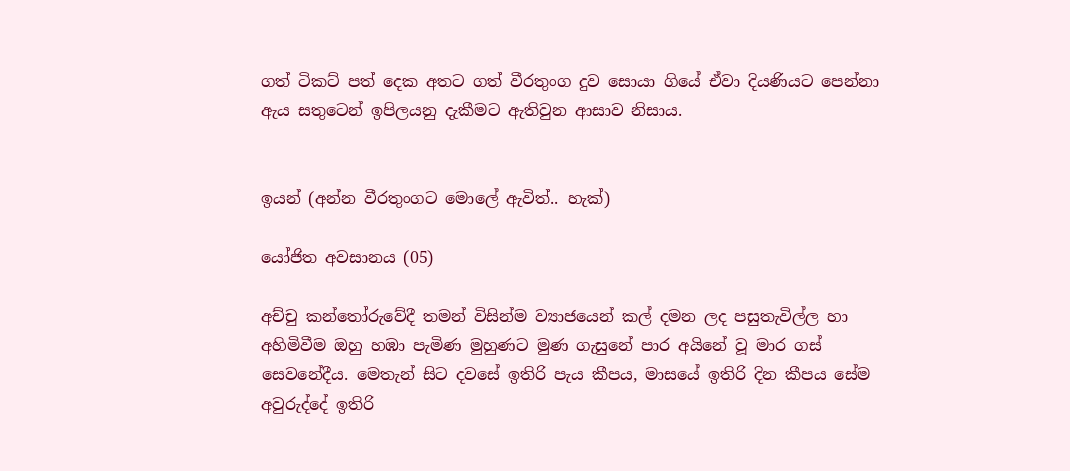ගත් ටිකට් පත් දෙක අතට ගත් වීරතුංග දුව සොයා ගියේ ඒවා දියණියට පෙන්නා ඇය සතුටෙන් ඉපිලයනු දැකීමට ඇතිවුන ආසාව නිසාය.


ඉයන් (අන්න වීරතුංගට මොලේ ඇවිත්.. හැක්)

යෝජිත අවසානය (05)

අච්චු කන්තෝරුවේදී තමන් විසින්ම ව්‍යාජයෙන් කල් දමන ලද පසුතැවිල්ල හා අහිමිවීම ඔහු හඹා පැමිණ මුහුණට මුණ ගැසුනේ පාර අයිනේ වූ මාර ගස් සෙවනේදීය. මෙතැන් සිට දවසේ ඉතිරි පැය කීපය, මාසයේ ඉතිරි දින කීපය සේම අවුරුද්දේ ඉතිරි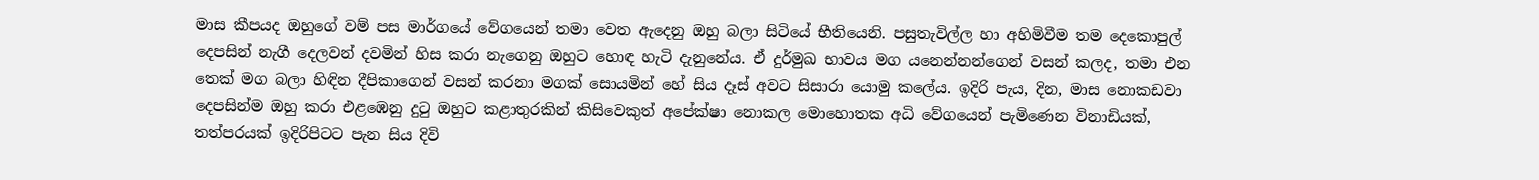මාස කීපයද ඔහුගේ වම් පස මාර්ගයේ වේගයෙන් තමා වෙත ඇදෙනු ඔහු බලා සිටියේ භීතියෙනි. පසුතැවිල්ල හා අහිමිවීම තම දෙකොපුල් දෙපසින් නැගී දෙලවන් දවමින් හිස කරා නැගෙනු ඔහුට හොඳ හැටි දැනුනේය. ඒ දුර්මුඛ භාවය මග යනෙන්නන්ගෙන් වසන් කලද, තමා එන තෙක් මග බලා හිඳින දීපිකාගෙන් වසන් කරනා මගක් සොයමින් හේ සිය දෑස් අවට සිසාරා යොමු කලේය. ඉදිරි පැය, දින, මාස නොකඩවා දෙපසින්ම ඔහු කරා එළඹෙනු දුටු ඔහුට කළාතුරකින් කිසිවෙකුත් අපේක්ෂා නොකල මොහොතක අධි වේගයෙන් පැමිණෙන විනාඩියක්, තත්පරයක් ඉදිරිපිටට පැන සිය දිවි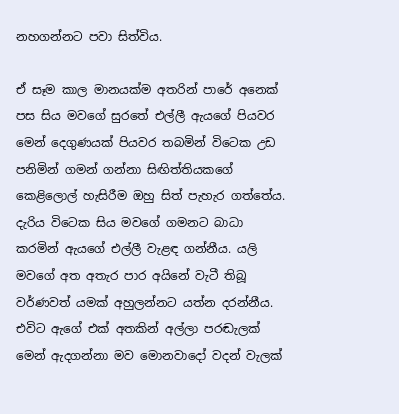නහගන්නට පවා සිත්විය.

ඒ සෑම කාල මානයක්ම අතරින් පාරේ අනෙක් පස සිය මවගේ සුරතේ එල්ලී ඇයගේ පියවර මෙන් දෙගුණයක් පියවර තබමින් විටෙක උඩ පනිමින් ගමන් ගන්නා සිඟිත්තියකගේ කෙළිලොල් හැසිරීම ඔහු සිත් පැහැර ගත්තේය. දැරිය විටෙක සිය මවගේ ගමනට බාධා කරමින් ඇයගේ එල්ලී වැළඳ ගන්නීය. යලි මවගේ අත අතැර පාර අයිනේ වැටී තිබූ වර්ණවත් යමක් අහුලන්නට යත්න දරන්නීය. එවිට ඇගේ එක් අතකින් අල්ලා පරඬැලක් මෙන් ඇදගන්නා මව මොනවාදෝ වදන් වැලක්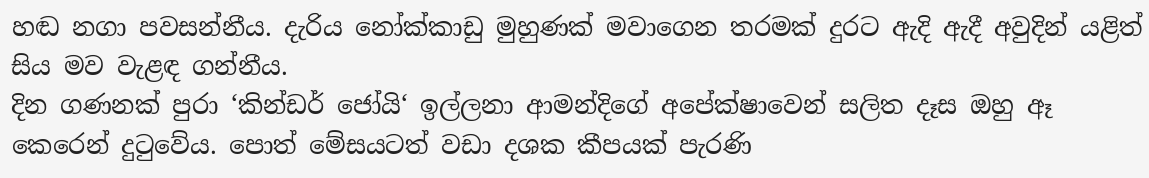හඬ නගා පවසන්නීය. දැරිය නෝක්කාඩු මුහුණක් මවාගෙන තරමක් දුරට ඇදි ඇදී අවුදින් යළිත් සිය මව වැළඳ ගන්නීය.
දින ගණනක් පුරා ‘කින්ඩර් ජෝයි‘ ඉල්ලනා ආමන්දිගේ අපේක්ෂාවෙන් සලිත දෑස ඔහු ඈ කෙරෙන් දුටුවේය. පොත් මේසයටත් වඩා දශක කීපයක් පැරණි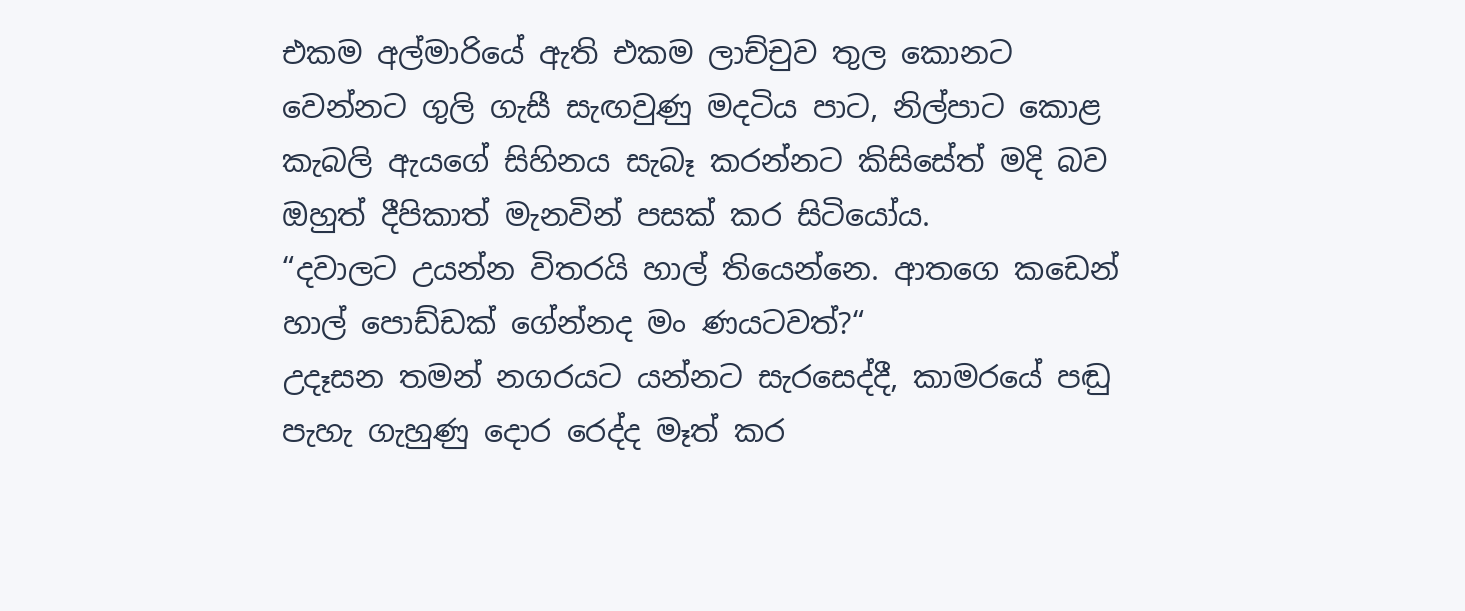එකම අල්මාරියේ ඇති එකම ලාච්චුව තුල කොනට වෙන්නට ගුලි ගැසී සැඟවුණු මදටිය පාට, නිල්පාට කොළ කැබලි ඇයගේ සිහිනය සැබෑ කරන්නට කිසිසේත් මදි බව ඔහුත් දීපිකාත් මැනවින් පසක් කර සිටියෝය.
“දවාලට උයන්න විතරයි හාල් තියෙන්නෙ. ආතගෙ කඩෙන් හාල් පොඩ්ඩක් ගේන්නද මං ණයටවත්?“
උදෑසන තමන් නගරයට යන්නට සැරසෙද්දී, කාමරයේ පඬු පැහැ ගැහුණු දොර රෙද්ද මෑත් කර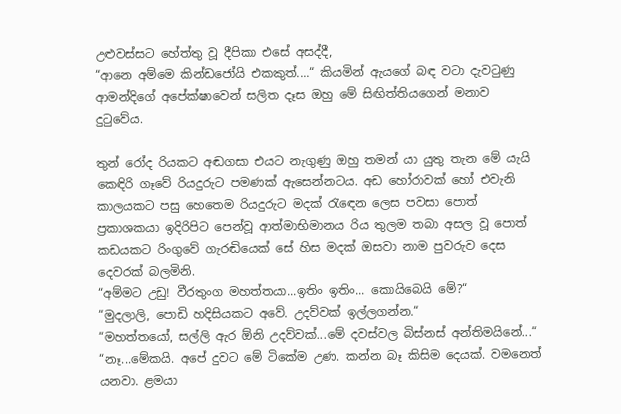උළුවස්සට හේත්තු වූ දීපිකා එසේ අසද්දී,
“ආනෙ අම්මෙ කින්ඩජෝයි එකකුත්....“ කියමින් ඇයගේ බඳ වටා දැවටුණු ආමන්දිගේ අපේක්ෂාවෙන් සලිත දෑස ඔහු මේ සිඟිත්තියගෙන් මනාව දුටුවේය.

තුන් රෝද රියකට අඬගසා එයට නැගුණු ඔහු තමන් යා යුතු තැන මේ යැයි කෙඳිරි ගෑවේ රියදුරුට පමණක් ඇසෙන්නටය. අඩ හෝරාවක් හෝ එවැනි කාලයකට පසු හෙතෙම රියදුරුට මදක් රැඳෙන ලෙස පවසා පොත් ප්‍රකාශකයා ඉදිරිපිට පෙන්වූ ආත්මාභිමානය රිය තුලම තබා අසල වූ පොත් කඩයකට රිංගුවේ ගැරඬියෙක් සේ හිස මදක් ඔසවා නාම පුවරුව දෙස දෙවරක් බලමිනි.
“අම්මට උඩු! වීරතුංග මහත්තයා...ඉතිං ඉතිං... කොයිබෙයි මේ?“
“මුදලාලි, පොඩි හදිසියකට අවේ. උදව්වක් ඉල්ලගන්න.“
“මහත්තයෝ, සල්ලි ඇර ඕනි උදව්වක්...මේ දවස්වල බිස්නස් අන්තිමයිනේ...“
“නෑ...මේකයි. අපේ දුවට මේ ටිකේම උණ. කන්න බෑ කිසිම දෙයක්. වමනෙත් යනවා. ළමයා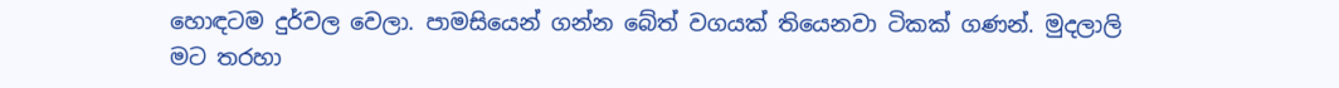හොඳටම දුර්වල වෙලා. පාමසියෙන් ගන්න බේත් වගයක් තියෙනවා ටිකක් ගණන්. මුදලාලි මට තරහා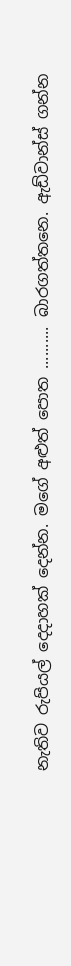නැතිව රුපියල් දෙදාහක් දෙන්න. මගේ අළුත් පොත .......... බාරගත්තනෙ. ඇඩ්වාන්ස් ගන්න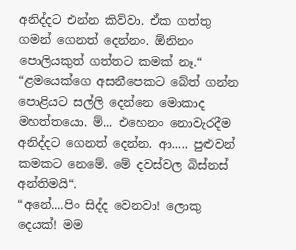අනිද්දට එන්න කිව්වා. ඒක ගත්තු ගමන් ගෙනත් දෙන්නං. ඕනිනං පොලියකුත් ගත්තට කමක් නෑ.“
“ළමයෙක්ගෙ අසනීපෙකට බේත් ගන්න පොළියට සල්ලි දෙන්නෙ මොකාද මහත්තයො. ම්... එහෙනං නොවැරදීම අනිද්දට ගෙනත් දෙන්න. ආ..... පුළුවන් කමකට නෙමේ. මේ දවස්වල බිස්නස් අන්තිමයි“.
“අනේ....පිං සිද්ද වෙනවා! ලොකු දෙයක්! මම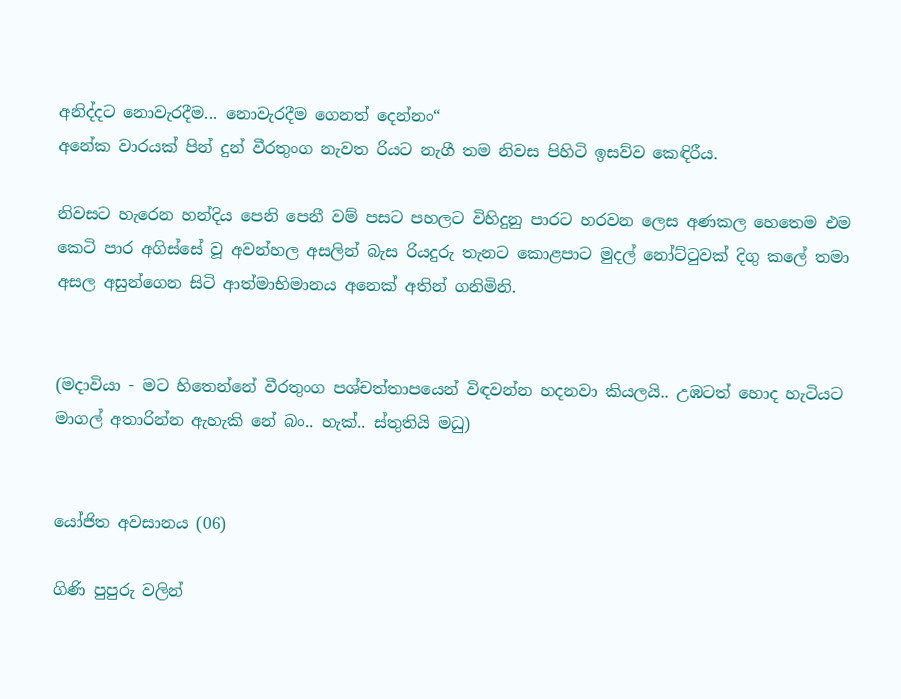අනිද්දට නොවැරදීම... නොවැරදීම ගෙනත් දෙන්නං“
අනේක වාරයක් පින් දුන් වීරතුංග නැවත රියට නැගී තම නිවස පිහිටි ඉසව්ව කෙඳිරීය.

නිවසට හැරෙන හන්දිය පෙනි පෙනී වම් පසට පහලට විහිදුනු පාරට හරවන ලෙස අණකල හෙතෙම එම කෙටි පාර අගිස්සේ වූ අවන්හල අසලින් බැස රියදුරු තැනට කොළපාට මුදල් නෝට්ටුවක් දිගු කලේ තමා අසල අසුන්ගෙන සිටි ආත්මාභිමානය අනෙක් අතින් ගනිමිනි.


(මදාවියා - මට හිතෙන්නේ වීරතුංග පශ්චත්තාපයෙන් විඳවන්න හදනවා කියලයි.. උඹටත් හොද හැටියට මාගල් අතාරින්න ඇහැකි නේ බං.. හැක්.. ස්තුතියි මධු)


යෝජිත අවසානය (06)

ගිණි පුපුරු වලින්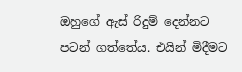ඔහුගේ ඇස් රිදුම් දෙන්නට පටන් ගත්තේය. එයින් මිදීමට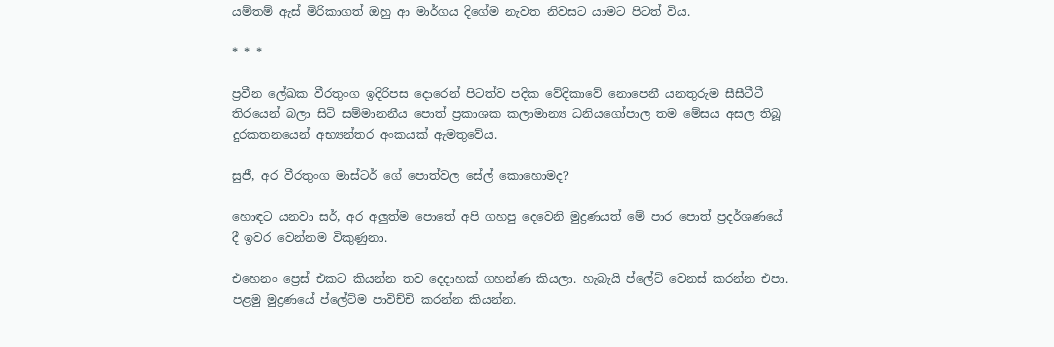යම්තම් ඇස් මිරිකාගත් ඔහු ආ මාර්ගය දිගේම නැවත නිවසට යාමට පිටත් විය.

* * *

ප්‍රවීන ලේඛක වීරතුංග ඉදිරිපස දොරෙන් පිටත්ව පදික වේදිකාවේ නොපෙනී යනතුරුම සීසීටීටී තිරයෙන් බලා සිටි සම්මානනීය පොත් ප්‍රකාශක කලාමාන්‍ය ධනියගෝපාල තම මේසය අසල තිබූ දුරකතනයෙන් අභ්‍යන්තර අංකයක් ඇමතුවේය.

සුජී, අර වීරතුංග මාස්ටර් ගේ පොත්වල සේල් කොහොමද?

හොඳට යනවා සර්, අර අලුත්ම පොතේ අපි ගහපු දෙවෙනි මුද්‍රණයත් මේ පාර පොත් ප්‍රදර්ශණයේ දී ඉවර වෙන්නම විකුණුනා.

එහෙනං ප්‍රෙස් එකට කියන්න තව දෙදාහක් ගහන්ණ කියලා. හැබැයි ප්ලේට් වෙනස් කරන්න එපා. පළමු මුද්‍රණයේ ප්ලේට්ම පාවිච්චි කරන්න කියන්න.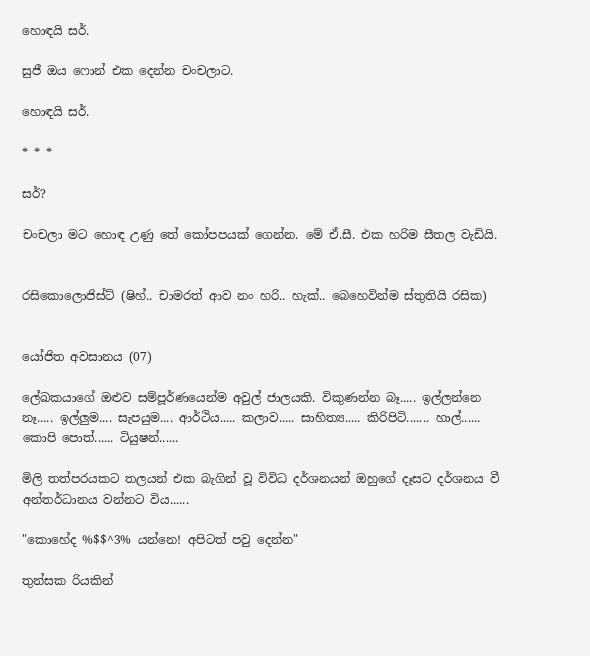හොඳයි සර්.

සුජී ඔය ෆොන් එක දෙන්න චංචලාට.

හොඳයි සර්.

* * *

සර්?

චංචලා මට හොඳ උණු තේ කෝපපයක් ගෙන්න. මේ ඒ.සී. එක හරිම සීතල වැඩියි.


රසිකොලොජිස්ට් (ෂිහ්.. චාමරත් ආව නං හරි.. හැක්.. බෙහෙවින්ම ස්තුතියි රසික)


යෝජිත අවසානය (07)

ලේඛකයාගේ ඔළුව සම්පූර්ණයෙන්ම අවුල් ජාලයකි. විකුණන්න බෑ..... ඉල්ලන්නෙ නෑ..... ඉල්ලුම.... සැපයුම.... ආර්ථිය..... කලාව..... සාහිත්‍ය..... කිරිපිටි....... හාල්...... කොපි පොත්...... ටියුෂන්......

මිලි තත්පරයකට තලයන් එක බැගින් වූ විවිධ දර්ශනයන් ඔහුගේ දෑසට දර්ශනය වී අන්තර්ධානය වන්නට විය......

"කොහේද %$$^3% යන්නෙ! අපිටත් පවු දෙන්න"

තුන්සක රියකින්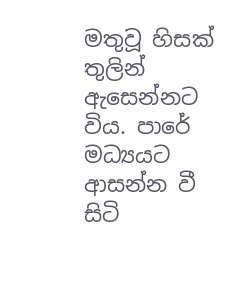මතුවූ හිසක් තුලින් ඇසෙන්නට විය. පාරේ මධ්‍යයට ආසන්න වී සිටි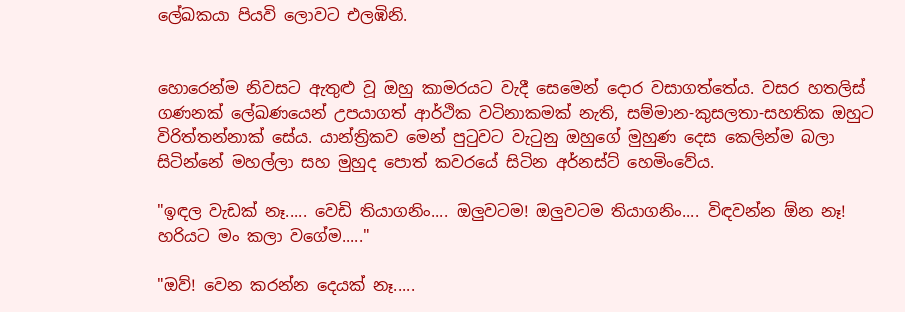ලේඛකයා පියවි ලොවට එලඹිනි.


හොරෙන්ම නිවසට ඇතුළු වූ ඔහු කාමරයට වැදී සෙමෙන් දොර වසාගත්තේය. වසර හතලිස් ගණනක් ලේඛණයෙන් උපයාගත් ආර්ථික වටිනාකමක් නැති, සම්මාන-කුසලතා-සහතික ඔහුට විරිත්තන්නාක් සේය. යාන්ත්‍රිකව මෙන් පුටුවට වැටුනු ඔහුගේ මුහුණ දෙස කෙලින්ම බලා සිටින්නේ මහල්ලා සහ මුහුද පොත් කවරයේ සිටින අර්නස්ට් හෙමිංවේය.

"ඉඳල වැඩක් නෑ..... වෙඩි තියාගනිං.... ඔලුවටම! ඔලුවටම තියාගනිං.... විඳවන්න ඕන නෑ! හරියට මං කලා වගේම....."

"ඔව්! වෙන කරන්න දෙයක් නෑ.....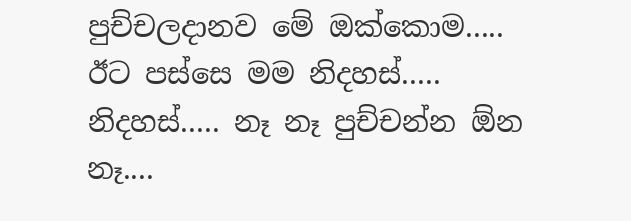පුච්චලදානව මේ ඔක්කොම..... ඊට පස්සෙ මම නිදහස්..... නිදහස්..... නෑ නෑ පුච්චන්න ඕන නෑ....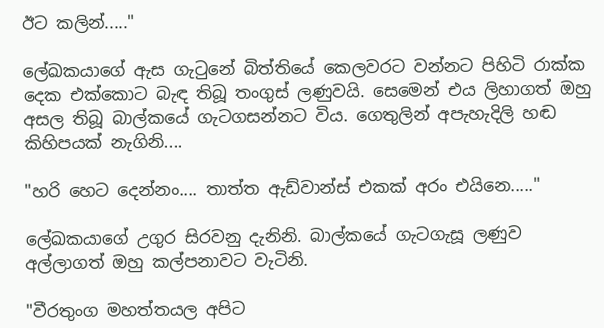ඊට කලින්....."

ලේඛකයාගේ ඇස ගැටුනේ බිත්තියේ කෙලවරට වන්නට පිහිටි රාක්ක දෙක එක්කොට බැඳ තිබූ තංගුස් ලණුවයි. සෙමෙන් එය ලිහාගත් ඔහු අසල තිබූ බාල්කයේ ගැටගසන්නට විය. ගෙතුලින් අපැහැදිලි හඬ කිහිපයක් නැගිනි....

"හරි හෙට දෙන්නං.... තාත්ත ඇඩ්වාන්ස් එකක් අරං එයිනෙ....."

ලේඛකයාගේ උගුර සිරවනු දැනිනි. බාල්කයේ ගැටගැසූ ලණුව අල්ලාගත් ඔහු කල්පනාවට වැටිනි.

"වීරතුංග මහත්තයල අපිට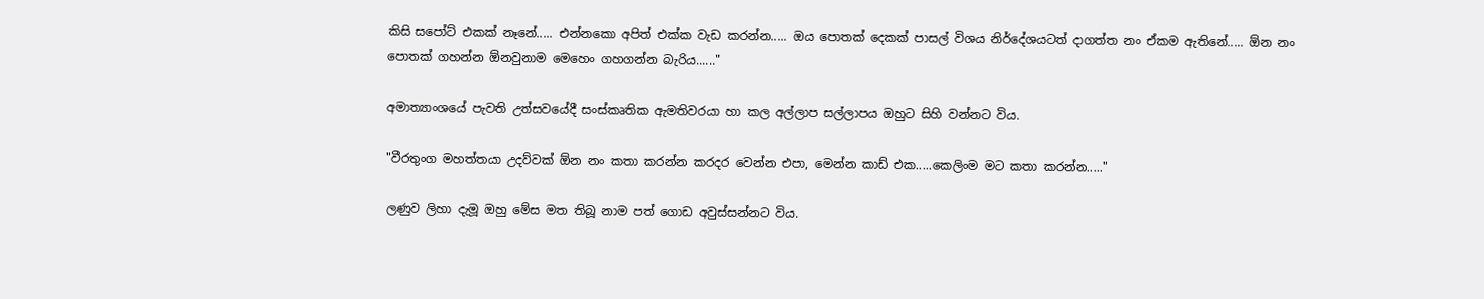කිසි සපෝට් එකක් නෑනේ..... එන්නකො අපිත් එක්ක වැඩ කරන්න..... ඔය පොතක් දෙකක් පාසල් විශය නිර්දේශයටත් දාගත්ත නං ඒකම ඇතිනේ..... ඕන නං පොතක් ගහන්න ඕනවුනාම මෙහෙං ගහගන්න බැරිය......"

අමාත්‍යාංශයේ පැවති උත්සවයේදී සංස්කෘතික ඇමතිවරයා හා කල අල්ලාප සල්ලාපය ඔහුට සිහි වන්නට විය.

"වීරතුංග මහත්තයා උදව්වක් ඕන නං කතා කරන්න කරදර වෙන්න එපා, මෙන්න කාඩ් එක.....කෙලිංම මට කතා කරන්න....."

ලණුව ලිහා දැමූ ඔහු මේස මත තිබූ නාම පත් ගොඩ අවුස්සන්නට විය.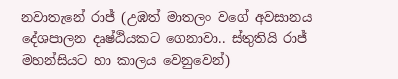නවාතැනේ රාජ් (උඹත් මාතලං වගේ අවසානය දේශපාලන දෘෂ්ඨියකට ගෙනාවා.. ස්තුතියි රාජ් මහන්සියට හා කාලය වෙනුවෙන්)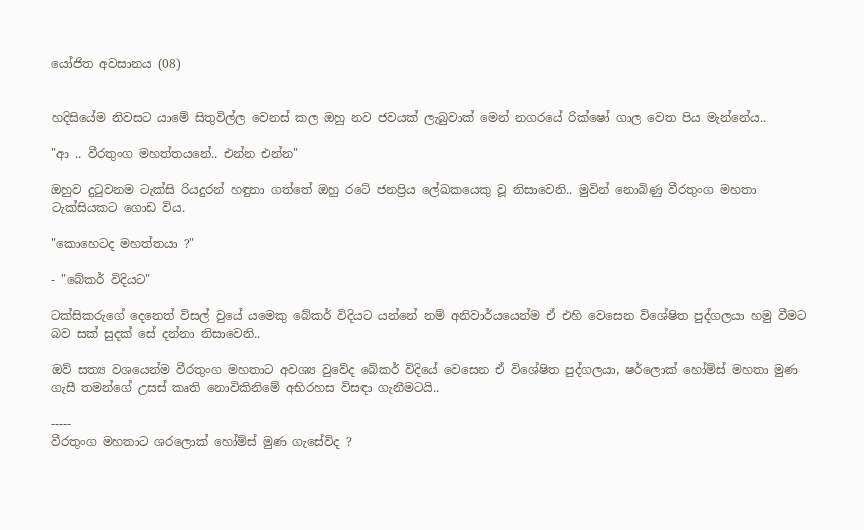යෝජිත අවසානය (08)


හදිසියේම නිවසට යාමේ සිතුවිල්ල වෙනස් කල ඔහු නව ජවයක් ලැබුවාක් මෙන් නගරයේ රික්ෂෝ ගාල වෙත පිය මැන්නේය..

"ආ .. වීරතුංග මහත්තයනේ.. එන්න එන්න"

ඔහුව දුටුවනම ටැක්සි රියදුරන් හඳුනා ගත්තේ ඔහු රටේ ජනප්‍රිය ලේඛකයෙකු වූ නිසාවෙනි.. මුවින් නොබිණු වීරතුංග මහතා ටැක්සියකට ගොඩ විය.

"කොහෙටද මහත්තයා ?"

- "බේකර් විදියට"

ටක්සිකරුගේ දෙනෙත් විසල් වුයේ යමෙකු බේකර් විදියට යන්නේ නම් අනිවාර්යයෙන්ම ඒ එහි වෙසෙන විශේෂිත පුද්ගලයා හමු වීමට බව සක් සුදක් සේ දන්නා නිසාවෙනි..

ඔව් සත්‍ය වශයෙන්ම වීරතුංග මහතාට අවශ්‍ය වුවේද බේකර් විදියේ වෙසෙන ඒ විශේෂිත පුද්ගලයා, ෂර්ලොක් හෝම්ස් මහතා මුණ ගැසී තමන්ගේ උසස් කෘති නොවිකිනිමේ අභිරහස විසඳා ගැනීමටයි..

-----
වීරතුංග මහතාට ශරලොක් හෝම්ස් මුණ ගැසේවිද ?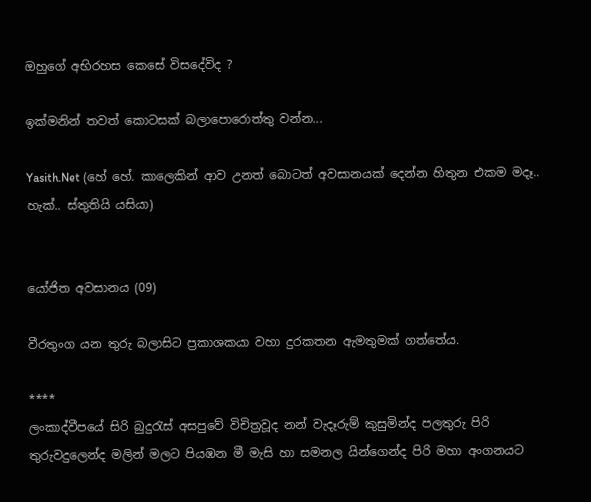ඔහුගේ අභිරහස කෙසේ විසදේවිද ?

ඉක්මනින් තවත් කොටසක් බලාපොරොත්තු වන්න...

Yasith.Net (හේ හේ. කාලෙකින් ආව උනත් බොටත් අවසානයක් දෙන්න හිතුන එකම මදෑ.. හැක්.. ස්තුතියි යසියා)


යෝජිත අවසානය (09)

වීරතුංග යන තුරු බලාසිට ප්‍රකාශකයා වහා දුරකතන ඇමතුමක් ගත්තේය.

****
ලංකාද්වීපයේ සිරි බුදුරැස් අසපුවේ විචිත්‍රවූද නන් වැදෑරුම් කුසුමින්ද පලතුරු පිරි තුරුවදුලෙන්ද මලින් මලට පියඹන මී මැසි හා සමනල යින්ගෙන්ද පිරි මහා අංගනයට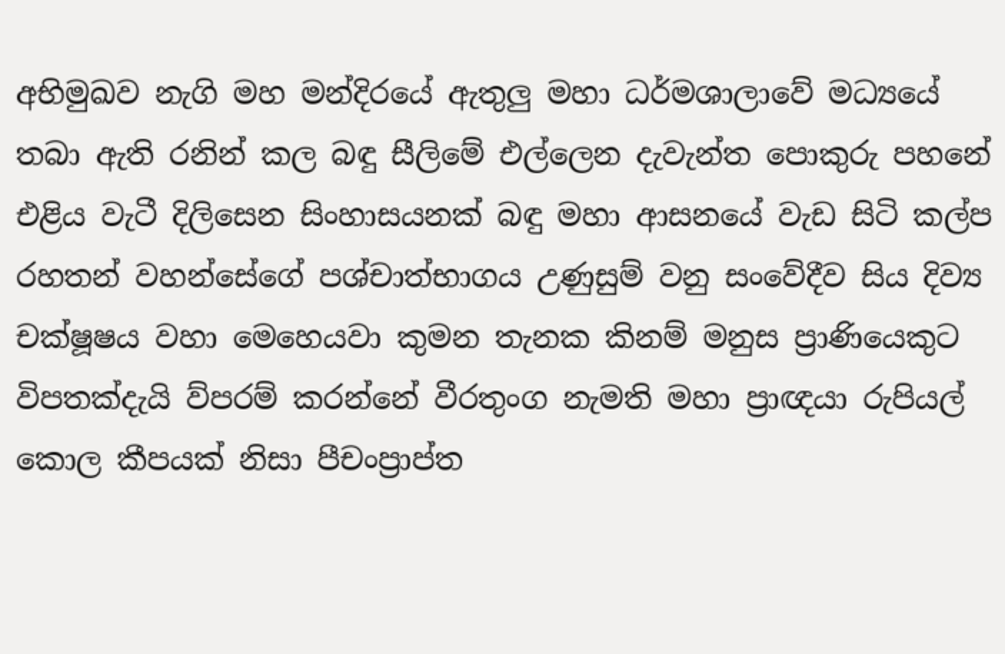අභිමුඛව නැගි මහ මන්දිරයේ ඇතුලු මහා ධර්මශාලාවේ මධ්‍යයේ තබා ඇති රනින් කල බඳු සීලිමේ එල්ලෙන දැවැන්ත පොකුරු පහනේ එළිය වැටී දිලිසෙන සිංහාසයනක් බඳු මහා ආසනයේ වැඩ සිටි කල්ප රහතන් වහන්සේගේ පශ්චාත්භාගය උණුසුම් වනු සංවේදීව සිය දිව්‍ය චක්ෂූෂය වහා මෙහෙයවා කුමන තැනක කිනම් මනුස ප්‍රාණියෙකුට විපතක්දැයි ව්පරම් කරන්නේ වීරතුංග නැමති මහා ප්‍රාඥයා රුපියල් කොල කීපයක් නිසා පීචංප්‍රාප්ත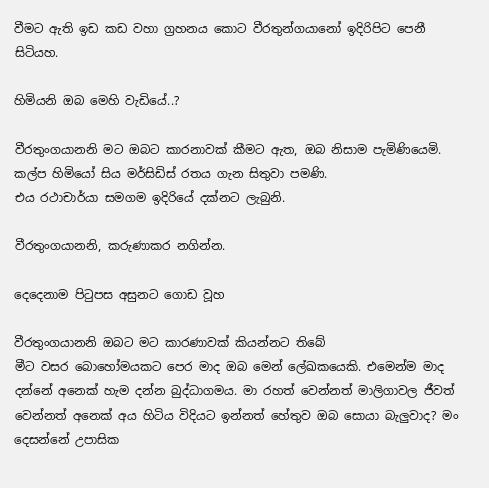වීමට ඇති ඉඩ කඩ වහා ග්‍රහනය කොට වීරතුන්ගයානෝ ඉදිරිපිට පෙනී සිටියහ.

හිමියනි ඔබ මෙහි වැඩියේ..?

වීරතුංගයානනි මට ඔබට කාරනාවක් කීමට ඇත, ඔබ නිසාම පැමිණියෙමි.
කල්ප හිමියෝ සිය මර්සිඩිස් රතය ගැන සිතුවා පමණි.
එය රථාචාර්යා සමගම ඉදිරියේ දක්නට ලැබුනි.

වීරතුංගයානනි, කරුණාකර නගින්න.

දෙදෙනාම පිටුපස අසුනට ගොඩ වූහ

වීරතුංගයානනි ඔබට මට කාරණාවක් කියන්නට තිබේ
මීට වසර බොහෝමයකට පෙර මාද ඔබ මෙන් ලේඛකයෙකි. එමෙන්ම මාද දන්නේ අනෙක් හැම දන්න බුද්ධාගමය. මා රහත් වෙන්නත් මාලිගාවල ජීවත් වෙන්නත් අනෙක් අය හිටිය විදියට ඉන්නත් හේතුව ඔබ සොයා බැලුවාද? මං දෙසන්නේ උපාසික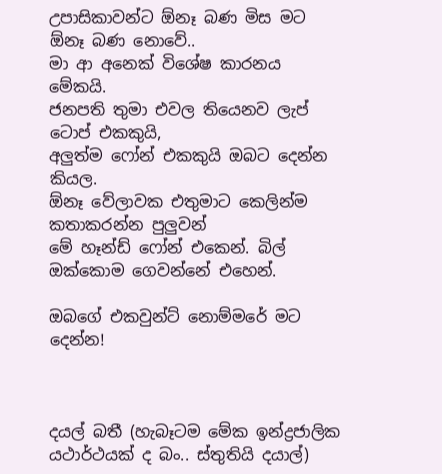උපාසිකාවන්ට ඕනෑ බණ මිස මට ඕනෑ බණ නොවේ..
මා ආ අනෙක් විශේෂ කාරනය මේකයි.
ජනපති තුමා එවල තියෙනව ලැප් ටොප් එකකුයි,
අලුත්ම ෆෝන් එකකුයි ඔබට දෙන්න කියල.
ඕනෑ වේලාවක එතුමාට කෙලින්ම කතාකරන්න පුලුවන්
මේ හෑන්ඩ් ෆෝන් එකෙන්. බිල් ඔක්කොම ගෙවන්නේ එහෙන්.

ඔබගේ එකවුන්ට් නොම්මරේ මට දෙන්න!



දයල් බතී (හැබෑටම මේක ඉන්ද්‍රජාලික යථාර්ථයක් ද බං.. ස්තුතියි දයාල්)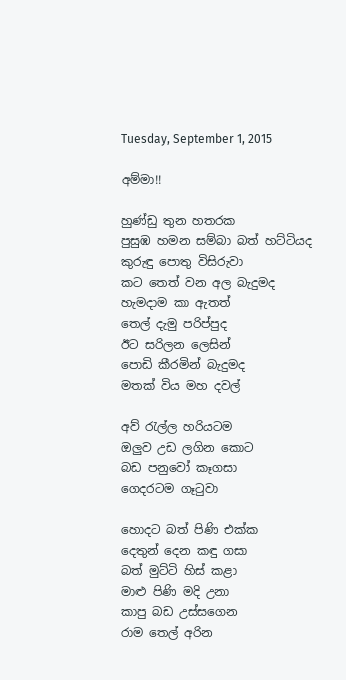Tuesday, September 1, 2015

අම්මා!!

හුණ්ඩු තුන හතරක
පුසුඹ හමන සම්බා බත් හට්ටියද
කුරුඳු පොතු විසිරුවා
කට තෙත් වන අල බැදුමද
හැමදාම කා ඇතත්
තෙල් දැමු පරිප්පුද
ඊට සරිලන ලෙසින්
පොඩි කීරමින් බැදුමද
මතක් විය මහ දවල්

අව් රැල්ල හරියටම
ඔලුව උඩ ලගින කොට
බඩ පනුවෝ කෑගසා
ගෙදරටම ගෑටුවා

හොදට බත් පිණි එක්ක
දෙතුන් දෙන කඳු ගසා
බත් මුට්ටි හිස් කළා
මාළු පිණි මදි උනා
කාපු බඩ උස්සගෙන
රාම තෙල් අරින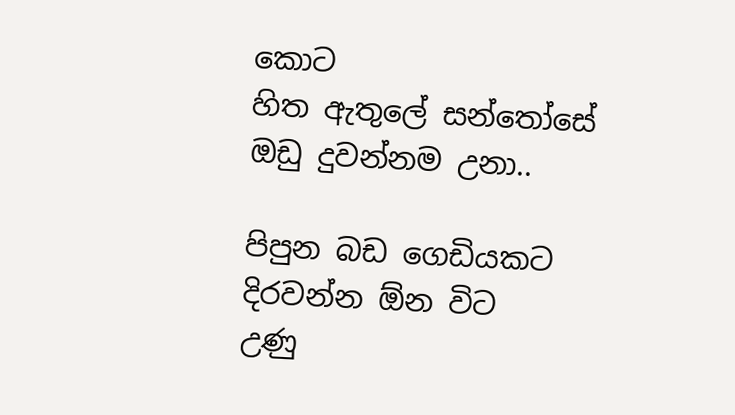කොට
හිත ඇතුලේ සන්තෝසේ
ඔඩු දුවන්නම උනා..

පිපුන බඩ ගෙඩියකට
දිරවන්න ඕන විට
උණු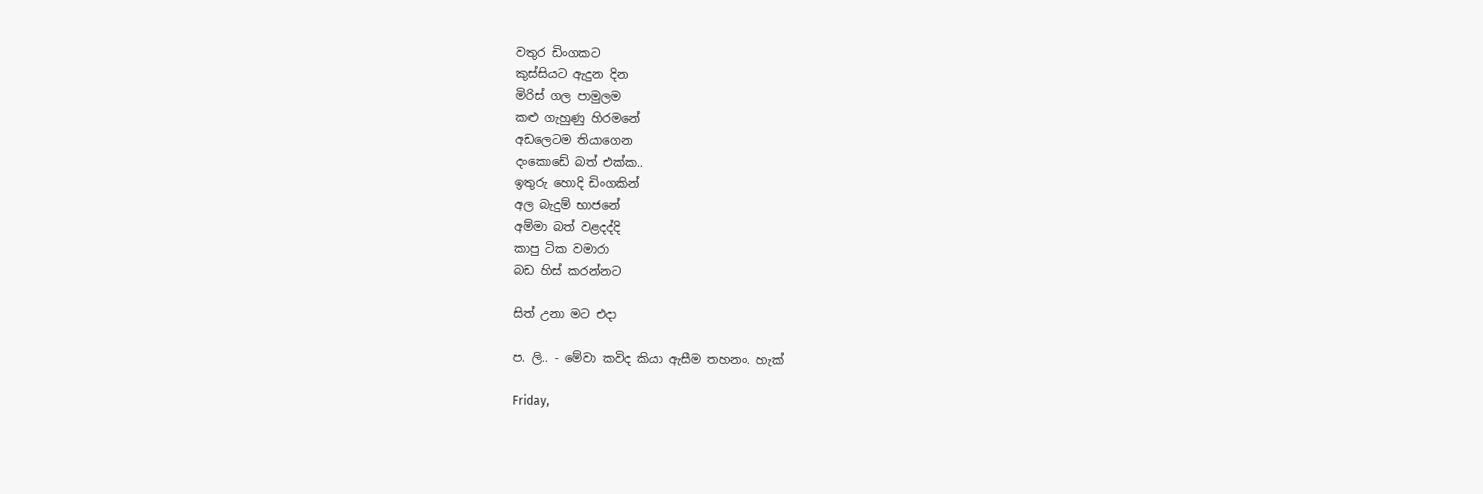වතුර ඩිංගකට
කුස්සියට ඇදුන දින
මිරිස් ගල පාමුලම
කළු ගැහුණු හිරමනේ
අඩලෙටම තියාගෙන
දංකොඩේ බත් එක්ක..
ඉතුරු හොදි ඩිංගකින්
අල බැදුම් භාජනේ
අම්මා බත් වළදද්දි
කාපු ටික වමාරා
බඩ හිස් කරන්නට

සිත් උනා මට එදා

ප. ලි.. - මේවා කවිද කියා ඇසීම තහනං. හැක්

Friday,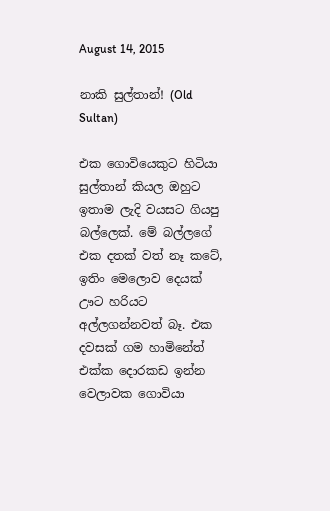August 14, 2015

නාකි සුල්තාන්! (Old Sultan)

එක ගොවියෙකුට හිටියා සුල්තාන් කියල ඔහුට ඉතාම ලැදි වයසට ගියපු බල්ලෙක්. මේ බල්ලගේ එක දතක් වත් නෑ කටේ, ඉතිං මෙලොව දෙයක් ඌට හරියට අල්ලගන්නවත් බෑ. එක දවසක් ගම හාමිනේත් එක්ක දොරකඩ ඉන්න වෙලාවක ගොවියා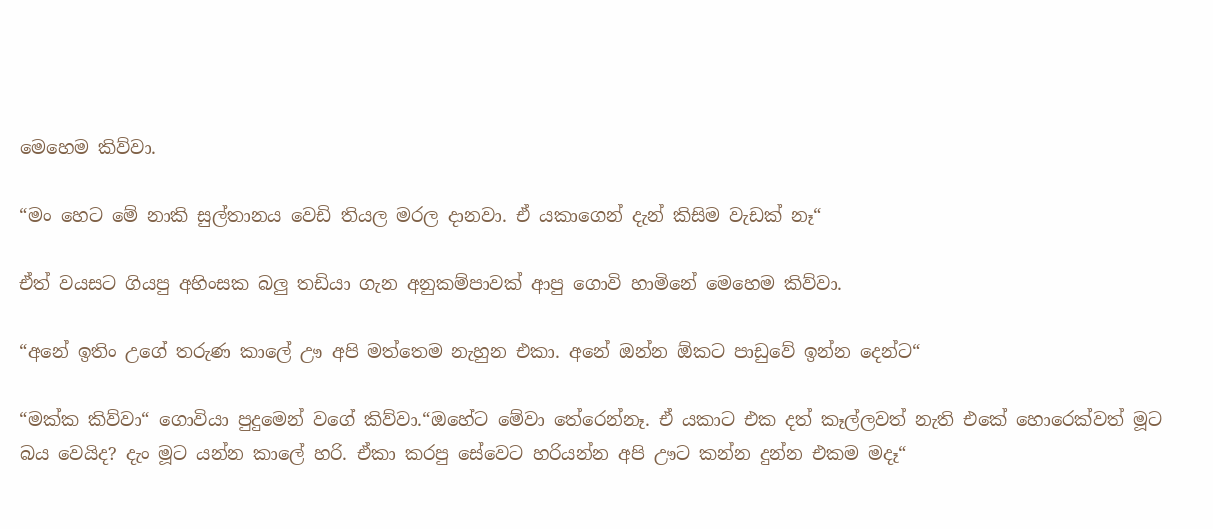මෙහෙම කිව්වා.

“මං හෙට මේ නාකි සුල්තානය වෙඩි තියල මරල දානවා. ඒ යකාගෙන් දැන් කිසිම වැඩක් නෑ“

ඒත් වයසට ගියපු අහිංසක බලු තඩියා ගැන අනුකම්පාවක් ආපු ගොවි හාමිනේ මෙහෙම කිව්වා.

“අනේ ඉතිං උගේ තරුණ කාලේ ඌ අපි මත්තෙම නැහුන එකා. අනේ ඔන්න ඕකට පාඩුවේ ඉන්න දෙන්ට“

“මක්ක කිව්වා“ ගොවියා පුදුමෙන් වගේ කිව්වා.“ඔහේට මේවා තේරෙන්නෑ. ඒ යකාට එක දත් කෑල්ලවත් නැති එකේ හොරෙක්වත් මූට බය වෙයිද? දැං මූට යන්න කාලේ හරි. ඒකා කරපු සේවෙට හරියන්න අපි ඌට කන්න දුන්න එකම මදෑ“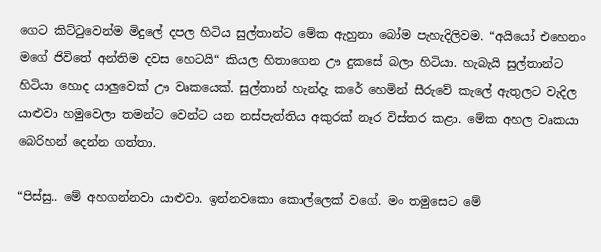ගෙට කිට්ටුවෙන්ම මිදුලේ දපල හිටිය සුල්තාන්ට මේක ඇහුනා බෝම පැහැදිලිවම. “අයියෝ එහෙනං මගේ ජිවිතේ අන්තිම දවස හෙටයි“ කියල හිතාගෙන ඌ දුකසේ බලා හිටියා. හැබැයි සුල්තාන්ට හිටියා හොද යාලුවෙක් ඌ වෘකයෙක්. සුල්තාන් හැන්දැ කරේ හෙමින් සීරුවේ කැලේ ඇතුලට වැදිල යාළුවා හමුවෙලා තමන්ට වෙන්ට යන නස්පැත්තිය අකුරක් නෑර විස්තර කළා. මේක අහල වෘකයා බෙරිහන් දෙන්න ගත්තා.

“පිස්සු.. මේ අහගන්නවා යාළුවා. ඉන්නවකො කොල්ලෙක් වගේ. මං තමුසෙට මේ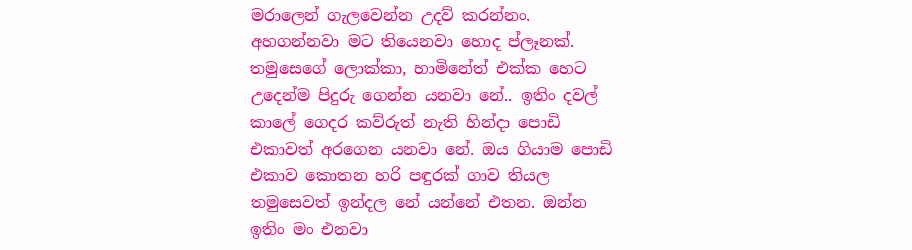මරාලෙන් ගැලවෙන්න උදව් කරන්නං. අහගන්නවා මට තියෙනවා හොද ප්ලෑනක්. තමුසෙගේ ලොක්කා, හාමිනේත් එක්ක හෙට උදෙන්ම පිදුරු ගෙන්න යනවා නේ.. ඉතිං දවල් කාලේ ගෙදර කව්රුත් නැති හින්දා පොඩි එකාවත් අරගෙන යනවා නේ. ඔය ගියාම පොඩි එකාව කොතන හරි පඳුරක් ගාව තියල තමුසෙවත් ඉන්දල නේ යන්නේ එතන. ඔන්න ඉතිං මං එනවා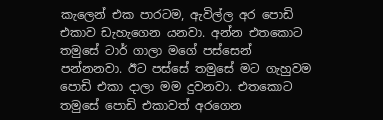කැලෙන් එක පාරටම, ඇවිල්ල අර පොඩි එකාව ඩැහැගෙන යනවා. අන්න එතකොට තමුසේ ටාර් ගාලා මගේ පස්සෙන් පන්නනවා. ඊට පස්සේ තමුසේ මට ගැහුවම පොඩි එකා දාලා මම දුවනවා. එතකොට තමුසේ පොඩි එකාවත් අරගෙන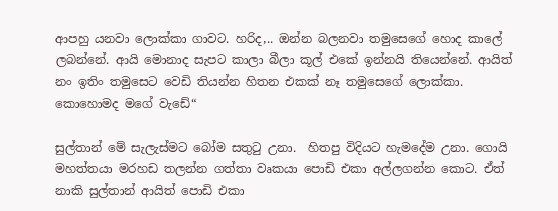ආපහු යනවා ලොක්කා ගාවට. හරිද,.. ඔන්න බලනවා තමුසෙගේ හොද කාලේ ලබන්නේ. ආයි මොනාද සැපට කාලා බීලා කූල් එකේ ඉන්නයි තියෙන්නේ. ආයිත් නං ඉතිං තමුසෙට වෙඩි තියන්න හිතන එකක් නෑ තමුසෙගේ ලොක්කා. කොහොමද මගේ වැඩේ“

සුල්තාන් මේ සැලැස්මට බෝම සතුටු උනා.  හිතපු විදියට හැමදේම උනා. ගොයි මහත්තයා මරහඩ තලන්න ගත්තා වෘකයා පොඩි එකා අල්ලගන්න කොට. ඒත් නාකි සුල්තාන් ආයිත් පොඩි එකා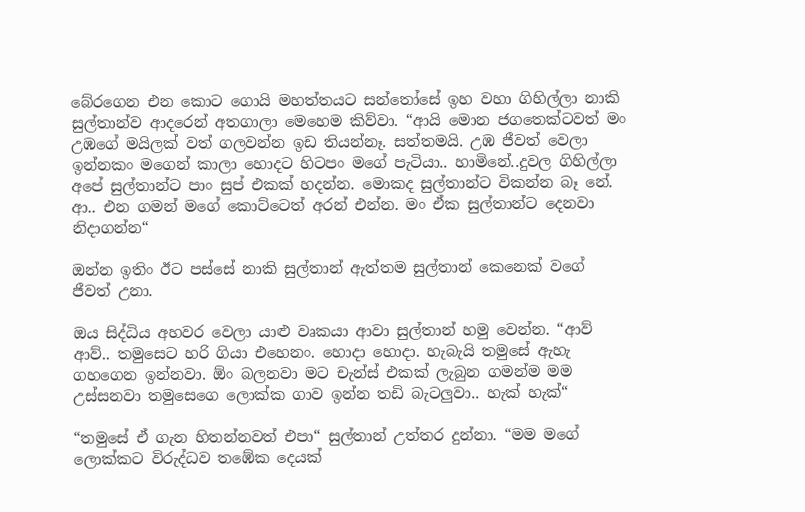බේරගෙන එන කොට ගොයි මහත්තයට සන්තෝසේ ඉහ වහා ගිහිල්ලා නාකි සුල්තාන්ව ආදරෙන් අතගාලා මෙහෙම කිව්වා. “ආයි මොන ජගතෙක්ටවත් මං උඹගේ මයිලක් වත් ගලවන්න ඉඩ තියන්නෑ. සත්තමයි. උඹ ජීවත් වෙලා ඉන්නකං මගෙන් කාලා හොදට හිටපං මගේ පැටියා.. හාමිනේ..දුවල ගිහිල්ලා අපේ සුල්තාන්ට පාං සුප් එකක් හදන්න. මොකද සුල්තාන්ට විකන්න බෑ නේ. ආ.. එන ගමන් මගේ කොට්ටෙත් අරන් එන්න. මං ඒක සුල්තාන්ට දෙනවා නිදාගන්න“

ඔන්න ඉතිං ඊට පස්සේ නාකි සුල්තාන් ඇත්තම සුල්තාන් කෙනෙක් වගේ ජීවත් උනා.

ඔය සිද්ධිය අහවර වෙලා යාළු වෘකයා ආවා සුල්තාන් හමු වෙන්න. “ආව් ආව්.. තමුසෙට හරි ගියා එහෙනං. හොදා හොදා. හැබැයි තමුසේ ඇහැ ගහගෙන ඉන්නවා. ඕං බලනවා මට චැන්ස් එකක් ලැබුන ගමන්ම මම උස්සනවා තමුසෙගෙ ලොක්ක ගාව ඉන්න තඩි බැටලුවා.. හැක් හැක්“

“තමුසේ ඒ ගැන හිතන්නවත් එපා“ සුල්තාන් උත්තර දුන්නා. “මම මගේ ලොක්කට විරුද්ධව තඹේක දෙයක්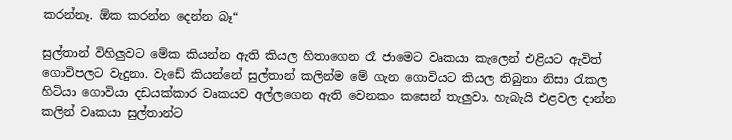කරන්නෑ. ඕක කරන්න දෙන්න බෑ“

සුල්තාන් විහිලුවට මේක කියන්න ඇති කියල හිතාගෙන රෑ ජාමෙට වෘකයා කැලෙන් එළියට ඇවිත් ගොවිපලට වැදුනා. වැඩේ කියන්නේ සුල්තාන් කලින්ම මේ ගැන ගොවියට කියල තිබුනා නිසා රැකල හිටියා ගොවියා දඩයක්කාර වෘකයව අල්ලගෙන ඇති වෙනකං කසෙන් තැලුවා. හැබැයි එළවල දාන්න කලින් වෘකයා සුල්තාන්ට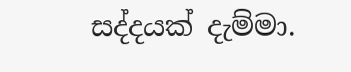සද්දයක් දැම්මා.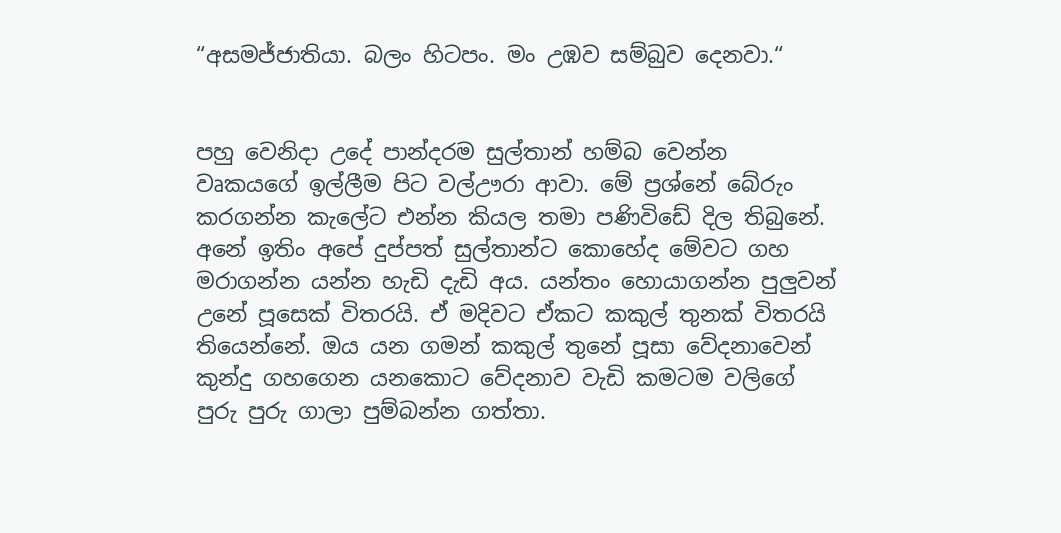“අසමජ්ජාතියා. බලං හිටපං. මං උඹව සම්බුව දෙනවා.“


පහු වෙනිදා උදේ පාන්දරම සුල්තාන් හම්බ වෙන්න වෘකයගේ ඉල්ලීම පිට වල්ඌරා ආවා. මේ ප්‍රශ්නේ බේරුං කරගන්න කැලේට එන්න කියල තමා පණිවිඩේ දිල තිබුනේ. අනේ ඉතිං අපේ දුප්පත් සුල්තාන්ට කොහේද මේවට ගහ මරාගන්න යන්න හැඩි දැඩි අය. යන්තං හොයාගන්න පුලුවන් උනේ පූසෙක් විතරයි. ඒ මදිවට ඒකට කකුල් තුනක් විතරයි තියෙන්නේ. ඔය යන ගමන් කකුල් තුනේ පූසා වේදනාවෙන් කුන්දු ගහගෙන යනකොට වේදනාව වැඩි කමටම වලිගේ පුරු පුරු ගාලා පුම්බන්න ගත්තා.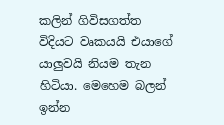කලින් ගිවිසගත්ත විදියට වෘකයයි එයාගේ යාලුවයි නියම තැන හිටියා. මෙහෙම බලන් ඉන්න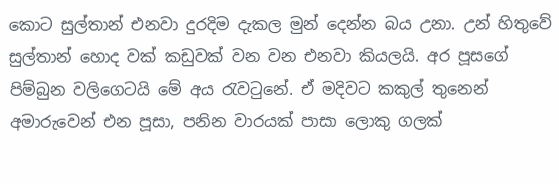කොට සුල්තාන් එනවා දුරදිම දැකල මුන් දෙන්න බය උනා. උන් හිතුවේ සුල්තාන් හොද වක් කඩුවක් වන වන එනවා කියලයි. අර පූසගේ පිම්බුන වලිගෙටයි මේ අය රැවටුනේ. ඒ මදිවට කකුල් තුනෙන් අමාරුවෙන් එන පූසා, පනින වාරයක් පාසා ලොකු ගලක්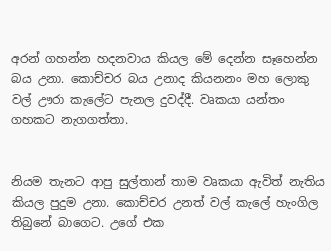අරන් ගහන්න හදනවාය කියල මේ දෙන්න සෑහෙන්න බය උනා. කොච්චර බය උනාද කියනනං මහ ලොකු වල් ඌරා කැලේට පැනල දුවද්දී. වෘකයා යන්තං ගහකට නැගගත්තා.


නියම තැනට ආපු සුල්තාන් තාම වෘකයා ඇවිත් නැතිය කියල පුදුම උනා. කොච්චර උනත් වල් කැලේ හැංගිල තිබුනේ බාගෙට. උගේ එක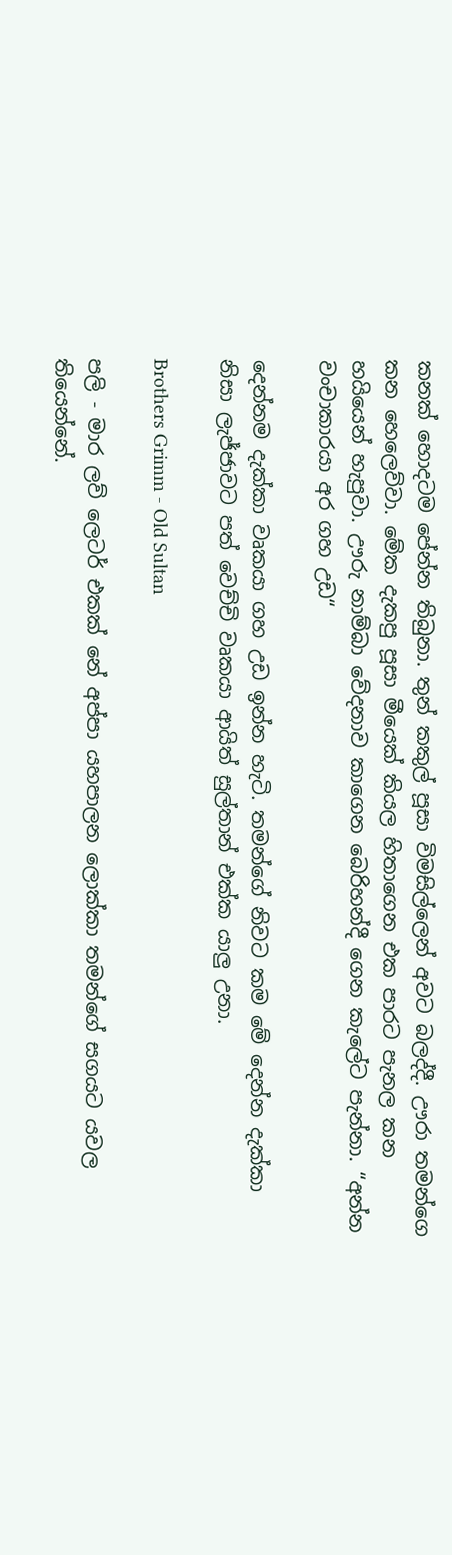කනක් හොදටම පේන්න තිබුනා. තුන් කකුල් පූසා විමසිල්ලෙන් අවට බලද්දී. ඌරා තමන්ගෙ කන හෙලෙව්වා. මේක දැකපු පූසා මීයෙක් කියල හිතාගෙන එක පාරට පැනල කන හයියෙන් හැපුවා. ඌරු නාම්බා වේදනාව කාගෙන බෙරිහන්දී ගෙන කැලේට පැන්නා. “අන්න වංචාකාරයා අර ගහ උඩ“

දෙන්නම දැක්කා වෘකයා ගහ උඩ ඉන්න හැටි. තමන්ගේ නිවට කම මේ දෙන්න දැක්කා නිසා ලැජ්ජාවට පත් වෙච්චි වෘකයා ආයිත් සුල්තාන් එක්ක යාලු උනා.

Brothers Grimm - Old Sultan

පලි - මාර ලව් ලෙටර් එකක් නේ අප්පා යහපාලන ලොක්කා තමන්ගේ සගයට යවල තියෙන්නේ.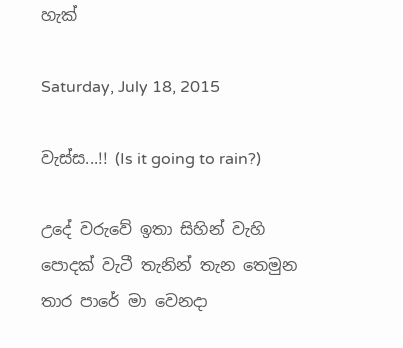හැක්

Saturday, July 18, 2015

වැස්ස...!! (Is it going to rain?)

උදේ වරුවේ ඉතා සිහින් වැහි පොදක් වැටී තැනින් තැන තෙමුන තාර පාරේ මා වෙනදා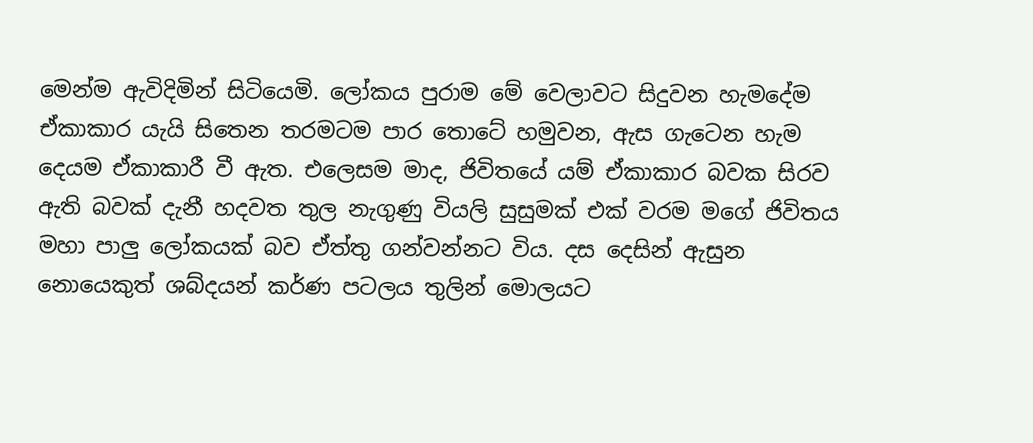මෙන්ම ඇවිදිමින් සිටියෙමි. ලෝකය පුරාම මේ වෙලාවට සිදුවන හැමදේම ඒකාකාර යැයි සිතෙන තරමටම පාර තොටේ හමුවන, ඇස ගැටෙන හැම දෙයම ඒකාකාරී වී ඇත. එලෙසම මාද, ජිවිතයේ යම් ඒකාකාර බවක සිරව ඇති බවක් දැනී හදවත තුල නැගුණු වියලි සුසුමක් එක් වරම මගේ ජිවිතය මහා පාලු ලෝකයක් බව ඒත්තු ගන්වන්නට විය. දස දෙසින් ඇසුන නොයෙකුත් ශබ්දයන් කර්ණ පටලය තුලින් මොලයට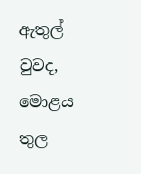ඇතුල් වුවද, මොළය තුල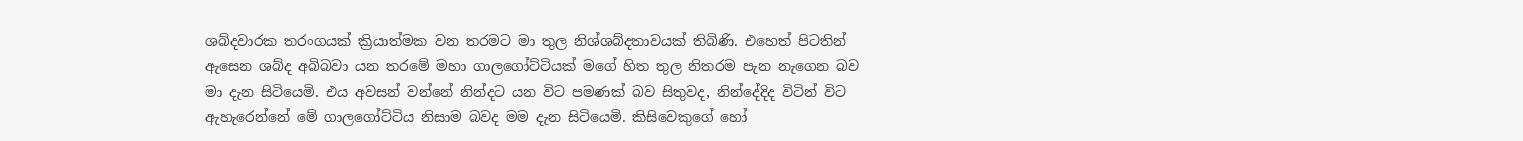ශබ්දවාරක තරංගයක් ක්‍රියාත්මක වන තරමට මා තුල නිශ්ශබ්දතාවයක් තිබිණි. එහෙත් පිටතින් ඇසෙන ශබ්ද අබිබවා යන තරමේ මහා ගාලගෝට්ටියක් මගේ හිත තුල නිතරම පැන නැගෙන බව මා දැන සිටියෙමි. එය අවසන් වන්නේ නින්දට යන විට පමණක් බව සිතුවද, නින්දේදිද විටින් විට ඇහැරෙන්නේ මේ ගාලගෝට්ටිය නිසාම බවද මම දැන සිටියෙමි. කිසිවෙකුගේ හෝ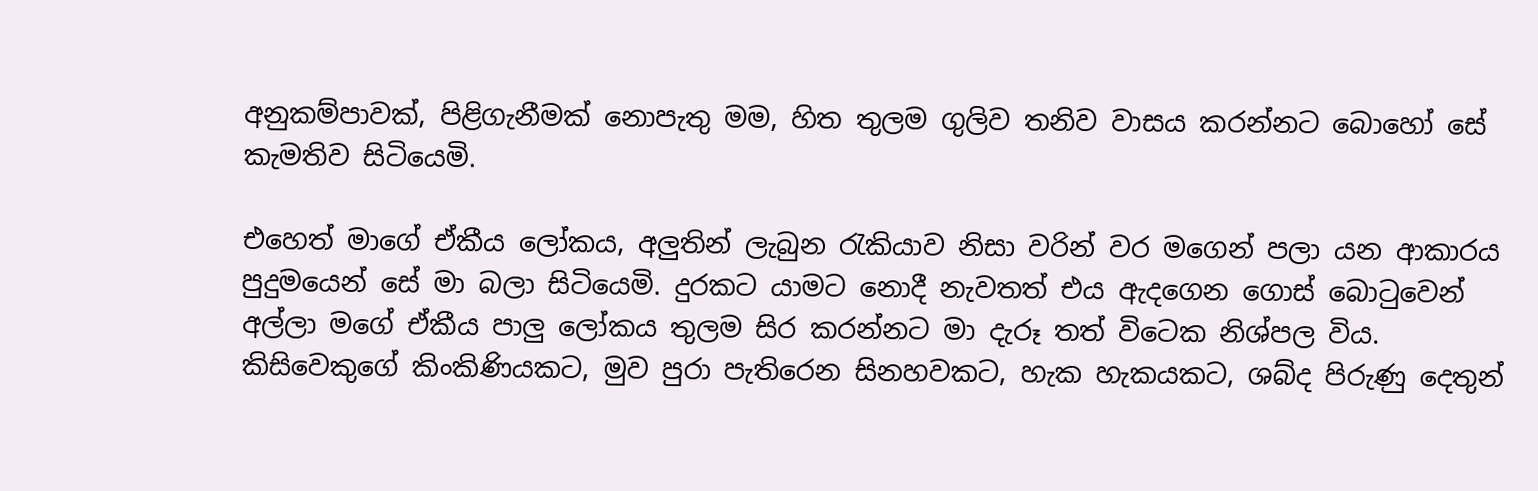අනුකම්පාවක්, පිළිගැනීමක් නොපැතු මම, හිත තුලම ගුලිව තනිව වාසය කරන්නට බොහෝ සේ කැමතිව සිටියෙමි.

එහෙත් මාගේ ඒකීය ලෝකය, අලුතින් ලැබුන රැකියාව නිසා වරින් වර මගෙන් පලා යන ආකාරය පුදුමයෙන් සේ මා බලා සිටියෙමි. දුරකට යාමට නොදී නැවතත් එය ඇදගෙන ගොස් බොටුවෙන් අල්ලා මගේ ඒකීය පාලු ලෝකය තුලම සිර කරන්නට මා දැරූ තත් විටෙක නිශ්පල විය. කිසිවෙකුගේ කිංකිණියකට, මුව පුරා පැතිරෙන සිනහවකට, හැක හැකයකට, ශබ්ද පිරුණු දෙතුන්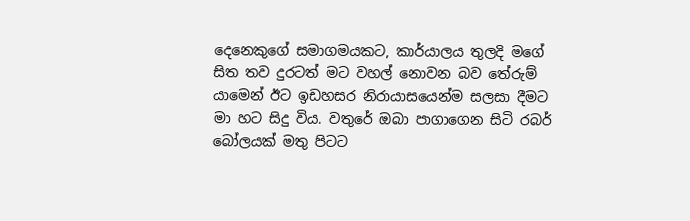දෙනෙකුගේ සමාගමයකට, කාර්යාලය තුලදි මගේ සිත තව දුරටත් මට වහල් නොවන බව තේරුම් යාමෙන් ඊට ඉඩහසර නිරායාසයෙන්ම සලසා දීමට මා හට සිදු විය. වතුරේ ඔබා පාගාගෙන සිටි රබර් බෝලයක් මතු පිටට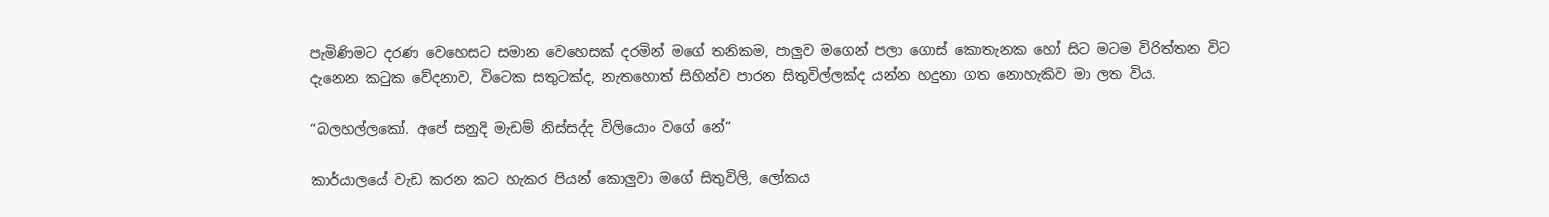පැමිණිමට දරණ වෙහෙසට සමාන වෙහෙසක් දරමින් මගේ තනිකම, පාලුව මගෙන් පලා ගොස් කොතැනක හෝ සිට මටම විරිත්තන විට දැනෙන කටුක වේදනාව, විටෙක සතුටක්ද, නැතහොත් සිහින්ව පාරන සිතුවිල්ලක්ද යන්න හදුනා ගත නොහැකිව මා ලත විය.

“බලහල්ලකෝ. අපේ සනුදි මැඩම් නිස්සද්ද විලියොං වගේ නේ“

කාර්යාලයේ වැඩ කරන කට හැකර පියන් කොලුවා මගේ සිතුවිලි, ලෝකය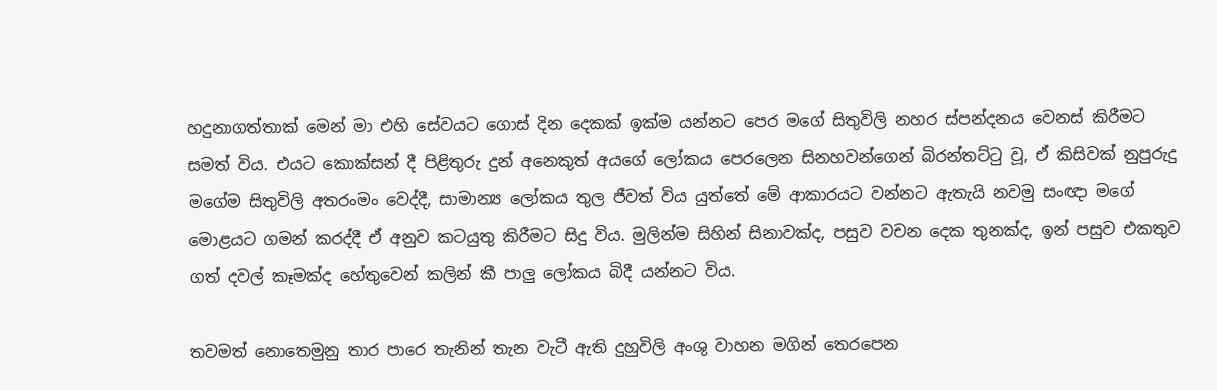හදුනාගත්තාක් මෙන් මා එහි සේවයට ගොස් දින දෙකක් ඉක්ම යන්නට පෙර මගේ සිතුවිලි නහර ස්පන්දනය වෙනස් කිරීමට සමත් විය. එයට කොක්සන් දී පිළිතුරු දුන් අනෙකුත් අයගේ ලෝකය පෙරලෙන සිනහවන්ගෙන් බිරන්තට්ටු වූ, ඒ කිසිවක් නුපුරුදු මගේම සිතුවිලි අතරංමං වෙද්දී, සාමාන්‍ය ලෝකය තුල ජීවත් විය යුත්තේ මේ ආකාරයට වන්නට ඇතැයි නවමු සංඥා මගේ මොළයට ගමන් කරද්දී ඒ අනුව කටයුතු කිරීමට සිදු විය. මුලින්ම සිහින් සිනාවක්ද, පසුව වචන දෙක තුනක්ද, ඉන් පසුව එකතුව ගත් දවල් කෑමක්ද හේතුවෙන් කලින් කී පාලු ලෝකය බිදී යන්නට විය.

තවමත් නොතෙමුනු තාර පාරෙ තැනින් තැන වැටී ඇති දුහුවිලි අංශු වාහන මගින් තෙරපෙන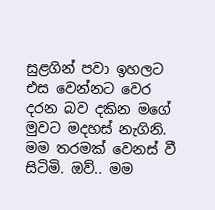සුළගින් පවා ඉහලට එස වෙන්නට වෙර දරන බව දකින මගේ මුවට මදහස් නැගිනි. මම තරමක් වෙනස් වී සිටිමි. ඔව්.. මම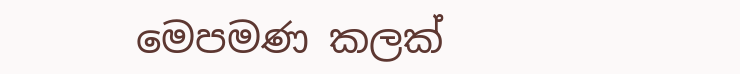මෙපමණ කලක්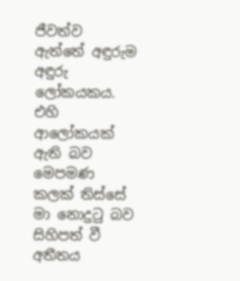ජීවත්ව ඇත්තේ අඳුරුම අඳුරු ලෝකයකය. එහි ආලෝකයක් ඇති බව මෙපමණ කලක් තිස්සේ මා නොදුටු බව සිහිපත් වී අතීතය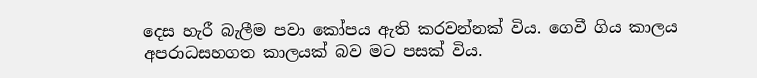දෙස හැරී බැලීම පවා කෝපය ඇති කරවන්නක් විය. ගෙවී ගිය කාලය අපරාධසහගත කාලයක් බව මට පසක් විය.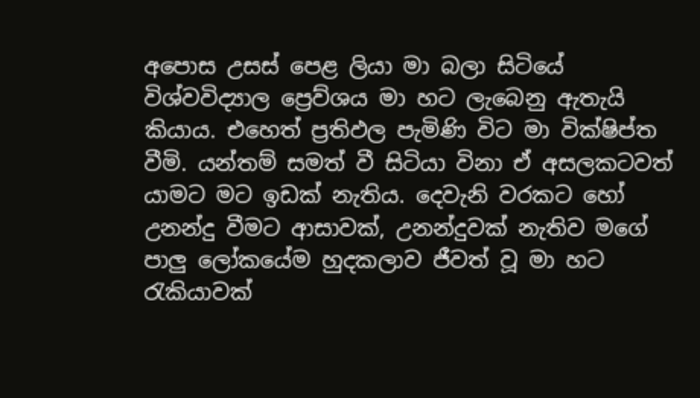අපොස උසස් පෙළ ලියා මා බලා සිටියේ විශ්වවිද්‍යාල ප්‍රෙව්ශය මා හට ලැබෙනු ඇතැයි කියාය. එහෙත් ප්‍රතිඵල පැමිණි විට මා වික්ෂිප්ත වීමි. යන්තම් සමත් වී සිටියා විනා ඒ අසලකටවත් යාමට මට ඉඩක් නැතිය. දෙවැනි වරකට හෝ උනන්දු වීමට ආසාවක්, උනන්දුවක් නැතිව මගේ පාලු ලෝකයේම හුදකලාව ජීවත් වූ මා හට රැකියාවක්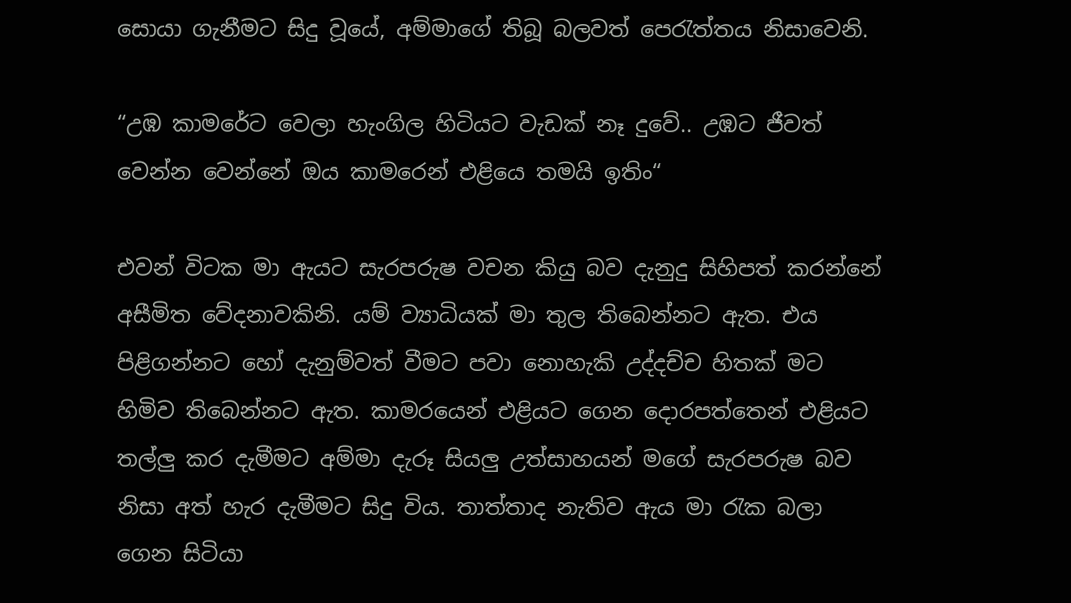සොයා ගැනීමට සිදු වූයේ, අම්මාගේ තිබූ බලවත් පෙරැත්තය නිසාවෙනි.

“උඹ කාමරේට වෙලා හැංගිල හිටියට වැඩක් නෑ දුවේ.. උඹට ජීවත් වෙන්න වෙන්නේ ඔය කාමරෙන් එළියෙ තමයි ඉතිං“

එවන් විටක මා ඇයට සැරපරුෂ වචන කියු බව දැනුදු සිහිපත් කරන්නේ අසීමිත වේදනාවකිනි. යම් ව්‍යාධියක් මා තුල තිබෙන්නට ඇත. එය පිළිගන්නට හෝ දැනුම්වත් වීමට පවා නොහැකි උද්දච්ච හිතක් මට හිමිව තිබෙන්නට ඇත. කාමරයෙන් එළියට ගෙන දොරපත්තෙන් එළියට තල්ලු කර දැමීමට අම්මා දැරූ සියලු උත්සාහයන් මගේ සැරපරුෂ බව නිසා අත් හැර දැමීමට සිදු විය. තාත්තාද නැතිව ඇය මා රැක බලා ගෙන සිටියා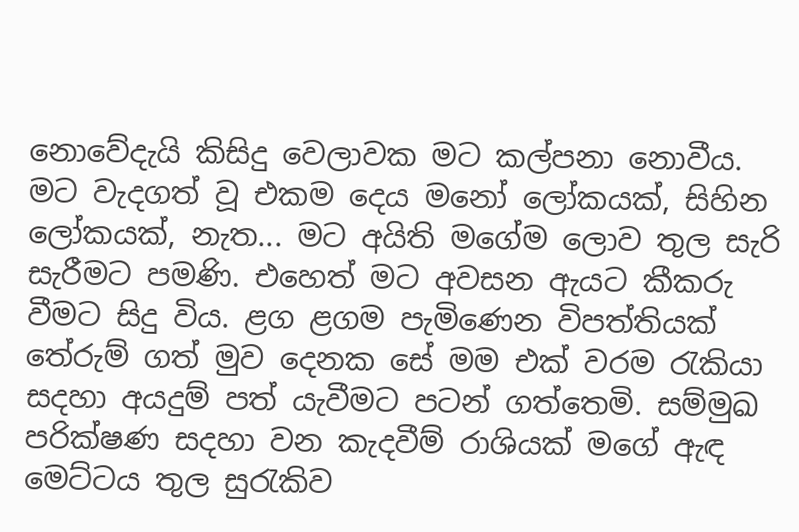නොවේදැයි කිසිදු වෙලාවක මට කල්පනා නොවීය. මට වැදගත් වූ එකම දෙය මනෝ ලෝකයක්, සිහින ලෝකයක්, නැත... මට අයිති මගේම ලොව තුල සැරි සැරීමට පමණි. එහෙත් මට අවසන ඇයට කීකරු වීමට සිදු විය. ළග ළගම පැමිණෙන විපත්තියක් තේරුම් ගත් මුව දෙනක සේ මම එක් වරම රැකියා සදහා අයදුම් පත් යැවීමට පටන් ගත්තෙමි. සම්මුඛ පරික්ෂණ සදහා වන කැදවීම් රාශියක් මගේ ඇඳ මෙට්ටය තුල සුරැකිව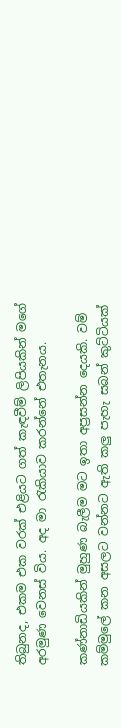තිබුනද, එකම එක වරක් එළියට ගත් කැඳවීම් ලිපියකින් මගේ අරමුණ වෙනස් විය. අද මා රැකියාව කරන්නේ එතැනය.

කණ්නාඩියකින් මුහුණ බැලීම මට ඉතා අප්‍රසන්න දෙයකි. වම් කම්මුලේ කන අසලට වන්නට ඇති කලු පැහැ සබන් කුට්ටියක්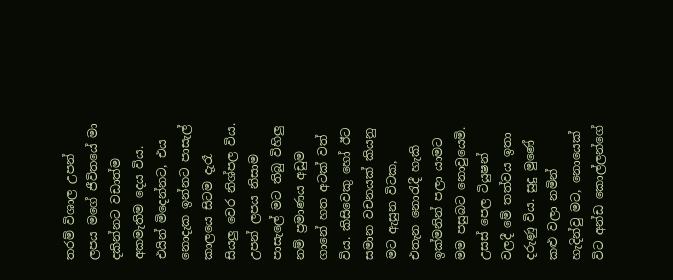තරම් විශාල උපන් ලපය මගේ ජීවිතයේ මා දකින්නට වඩාත්ම අකමැතිම දෙය විය. එයින් මිදෙන්නට, එය නොදැක ඉන්නට පාසැල් කාලයෙ සිටම දැරෑ සියලු වෙර නිශ්පල විය. උපන් ලපය නිසාම පාසැලේ මට තිබු විහිලු නම් ප්‍රමාණය අඩුම ගානේ හත අටක් වත් විය. කිසිවෙකු හෝ ඊට සමාන වචනයක් කියනු මට ඇසුන විටක, එතැන නොරැදී හැකි ඉක්මනින් පලා යාමට මම පසුබට නොවුයෙමි. උසස් පෙල ටියුෂන් වලදී මේ තත්වය ඉතා දරුණු විය. සුදු මුණේ කළු වලා නමින් හැදින්වු මට, නොයෙක් විට අන්ඩ කොල්ලන්ගේ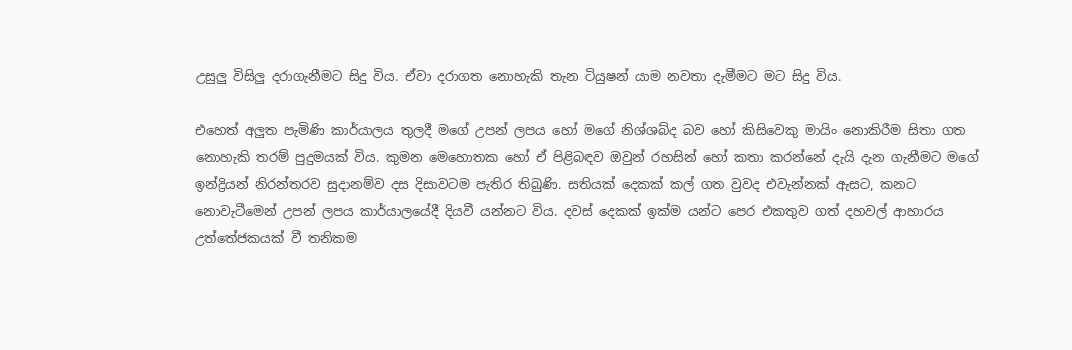උසුලු විසිලු දරාගැනීමට සිදු විය. ඒවා දරාගත නොහැකි තැන ටියුෂන් යාම නවතා දැමීමට මට සිදු විය.

එහෙත් අලුත පැමිණි කාර්යාලය තුලදී මගේ උපන් ලපය හෝ මගේ නිශ්ශබ්ද බව හෝ කිසිවෙකු මායිං නොකිරීම සිතා ගත නොහැකි තරම් පුදුමයක් විය. කුමන මෙහොතක හෝ ඒ පිළිබඳව ඔවුන් රහසින් හෝ කතා කරන්නේ දැයි දැන ගැනීමට මගේ ඉන්ද්‍රියන් නිරන්තරව සුදානම්ව දස දිසාවටම පැතිර තිබුණි. සතියක් දෙකක් කල් ගත වුවද එවැන්නක් ඇසට, කනට නොවැටීමෙන් උපන් ලපය කාර්යාලයේදී දියවී යන්නට විය. දවස් දෙකක් ඉක්ම යන්ට පෙර එකතුව ගත් දහවල් ආහාරය උත්තේජකයක් වී තනිකම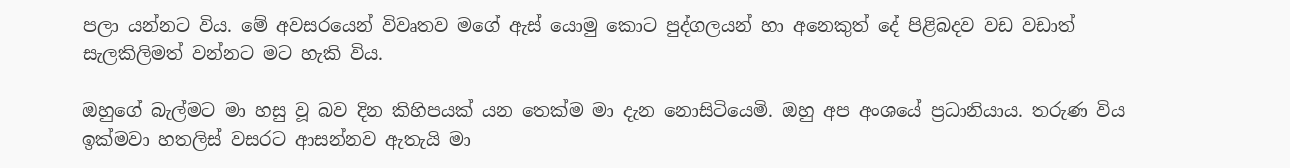පලා යන්නට විය. මේ අවසරයෙන් විවෘතව මගේ ඇස් යොමු කොට පුද්ගලයන් හා අනෙකුත් දේ පිළිබදව වඩ වඩාත් සැලකිලිමත් වන්නට මට හැකි විය.

ඔහුගේ බැල්මට මා හසු වූ බව දින කිහිපයක් යන තෙක්ම මා දැන නොසිටියෙමි. ඔහු අප අංශයේ ප්‍රධානියාය. තරුණ විය ඉක්මවා හතලිස් වසරට ආසන්නව ඇතැයි මා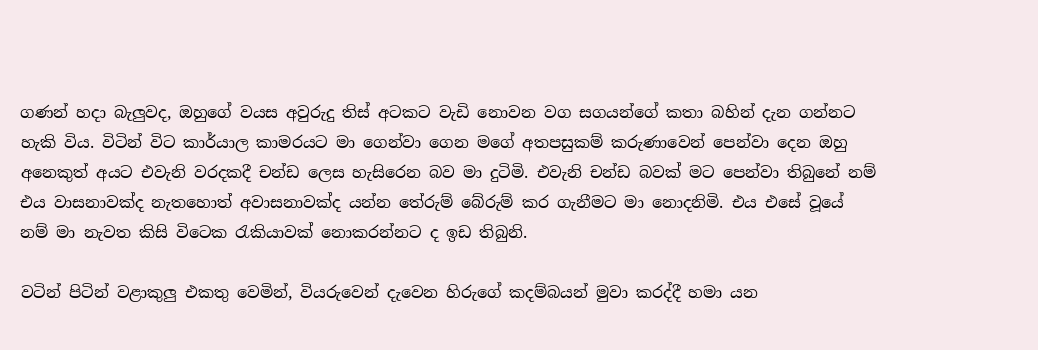ගණන් හදා බැලුවද, ඔහුගේ වයස අවුරුදු තිස් අටකට වැඩි නොවන වග සගයන්ගේ කතා බහින් දැන ගන්නට හැකි විය. විටින් විට කාර්යාල කාමරයට මා ගෙන්වා ගෙන මගේ අතපසුකම් කරුණාවෙන් පෙන්වා දෙන ඔහු අනෙකුත් අයට එවැනි වරදකදී චන්ඩ ලෙස හැසිරෙන බව මා දුටිමි. එවැනි චන්ඩ බවක් මට පෙන්වා තිබුනේ නම් එය වාසනාවක්ද නැතහොත් අවාසනාවක්ද යන්න තේරුම් බේරුම් කර ගැනීමට මා නොදනිමි. එය එසේ වූයේ නම් මා නැවත කිසි විටෙක රැකියාවක් නොකරන්නට ද ඉඩ තිබුනි.

වටින් පිටින් වළාකුලු එකතු වෙමින්, වියරුවෙන් දැවෙන හිරුගේ කදම්බයන් මුවා කරද්දී හමා යන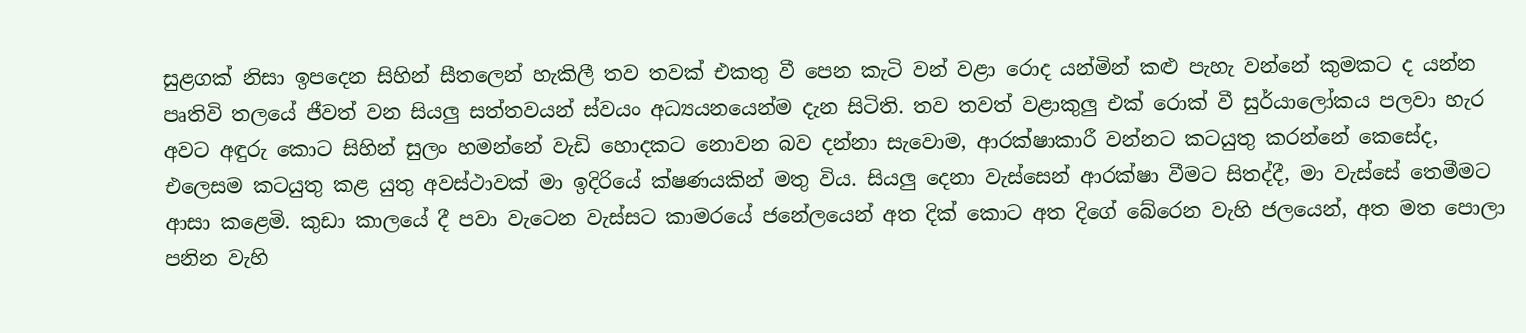සුළගක් නිසා ඉපදෙන සිහින් සීතලෙන් හැකිලී තව තවක් එකතු වී පෙන කැටි වන් වළා රොද යන්මින් කළු පැහැ වන්නේ කුමකට ද යන්න පෘතිවි තලයේ ජීවත් වන සියලු සත්තවයන් ස්වයං අධ්‍යයනයෙන්ම දැන සිටිති. තව තවත් වළාකුලු එක් රොක් වී සුර්යාලෝකය පලවා හැර අවට අඳුරු කොට සිහින් සුලං හමන්නේ වැඩි හොදකට නොවන බව දන්නා සැවොම, ආරක්ෂාකාරී වන්නට කටයුතු කරන්නේ කෙසේද, එලෙසම කටයුතු කළ යුතු අවස්ථාවක් මා ඉදිරියේ ක්ෂණයකින් මතු විය. සියලු දෙනා වැස්සෙන් ආරක්ෂා වීමට සිතද්දී, මා වැස්සේ තෙමීමට ආසා කළෙමි. කුඩා කාලයේ දී පවා වැටෙන වැස්සට කාමරයේ ජනේලයෙන් අත දික් කොට අත දිගේ බේරෙන වැහි ජලයෙන්, අත මත පොලා පනින වැහි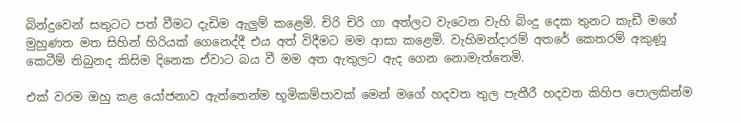බින්දුවෙන් සතුටට පත් වීමට දැඩිම ඇලුම් කළෙමි. චිරි චිරි ගා අත්ලට වැටෙන වැහි බිංදු දෙක තුනට කැඩී මගේ මුහුණත මත සිහින් හිරියක් ගෙනෙද්දී එය අත් විදීමට මම ආසා කළෙමි. වැහිමන්දාරම් අතරේ කෙතරම් අකුණූ කෙටීම් තිබුනද කිසිම දිනෙක ඒවාට බය වී මම අත ඇතුලට ඇද ගෙන නොමැත්තෙමි.

එක් වරම ඔහු කළ යෝජනාව ඇත්තෙන්ම භූමිකම්පාවක් මෙන් මගේ හදවත තුල පැතීරී හදවත කිහිප පොලකින්ම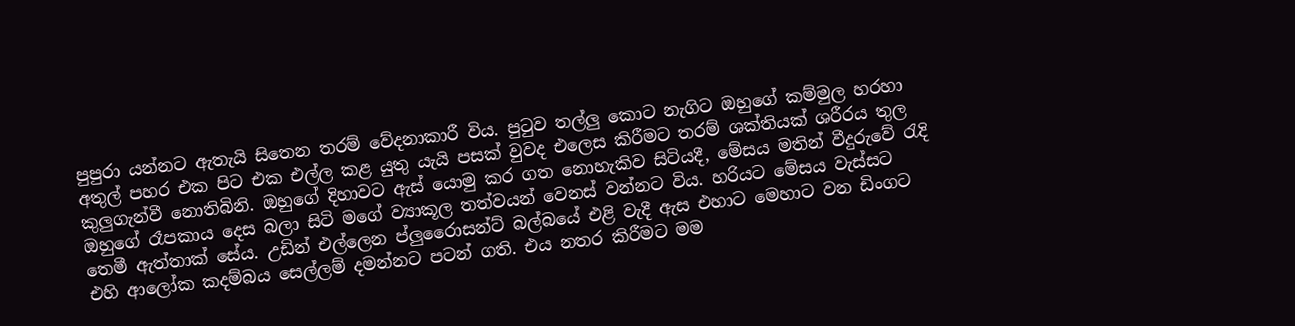පුපුරා යන්නට ඇතැයි සිතෙන තරම් වේදනාකාරී විය. පුටුව තල්ලු කොට නැගිට ඔහුගේ කම්මුල හරහා අතුල් පහර එක පිට එක එල්ල කළ යුතු යැයි පසක් වුවද එලෙස කිරීමට තරම් ශක්තියක් ශරීරය තුල කුලුගැන්වී නොතිබිනි. ඔහුගේ දිහාවට ඇස් යොමු කර ගත නොහැකිව සිටියදී, මේසය මතින් වීදුරුවේ රැදි ඔහුගේ රෑපකාය දෙස බලා සිටි මගේ ව්‍යාකූල තත්වයන් වෙනස් වන්නට විය. හරියට මේසය වැස්සට තෙමී ඇත්තාක් සේය. උඩින් එල්ලෙන ප්ලුරෛාසන්ට් බල්බයේ එළි වැදී ඇස එහාට මෙහාට වන ඩිංගට එහි ආලෝක කදම්බය සෙල්ලම් දමන්නට පටන් ගති. එය නතර කිරීමට මම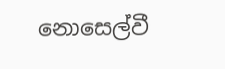නොසෙල්වී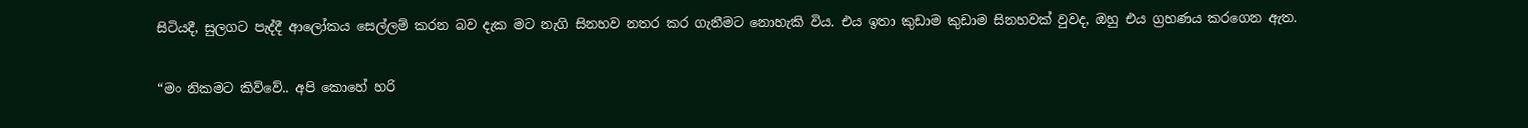සිටියදී, සුලගට පැද්දී ආලෝකය සෙල්ලම් කරන බව දැක මට නැගි සිනහව නතර කර ගැනීමට නොහැකි විය. එය ඉතා කුඩාම කුඩාම සිනහවක් වුවද, ඔහු එය ග්‍රහණය කරගෙන ඇත.

“මං නිකමට කිව්වේ.. අපි කොහේ හරි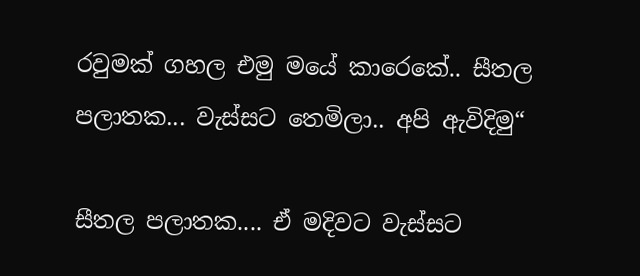රවුමක් ගහල එමු මයේ කාරෙකේ.. සීතල පලාතක... වැස්සට තෙමිලා.. අපි ඇවිදිමු“

සීතල පලාතක.... ඒ මදිවට වැස්සට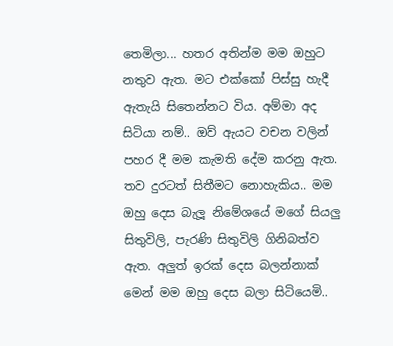තෙමිලා... හතර අතින්ම මම ඔහුට නතුව ඇත. මට එක්කෝ පිස්සු හැදී ඇතැයි සිතෙන්නට විය. අම්මා අද සිටියා නම්.. ඔව් ඇයට වචන වලින් පහර දී මම කැමති දේම කරනු ඇත. තව දුරටත් සිතීමට නොහැකිය.. මම ඔහු දෙස බැලූ නිමේශයේ මගේ සියලු සිතුවිලි, පැරණි සිතුවිලි ගිනිබත්ව ඇත. අලුත් ඉරක් දෙස බලන්නාක් මෙන් මම ඔහු දෙස බලා සිටියෙමි..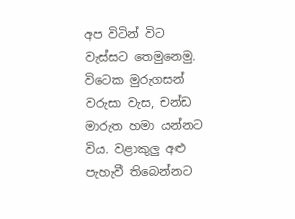අප විටින් විට වැස්සට තෙමුනෙමු. විටෙක මුරුගසන් වරුසා වැස, චන්ඩ මාරුත හමා යන්නට විය. වළාකුලු අළු පැහැවී තිබෙන්නට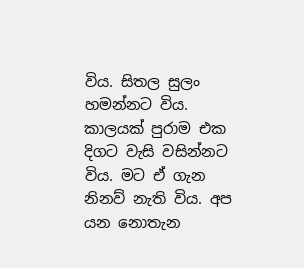විය. සිතල සුලං හමන්නට විය. කාලයක් පුරාම එක දිගට වැසි වසින්නට විය. මට ඒ ගැන නිනව් නැති විය. අප යන නොතැන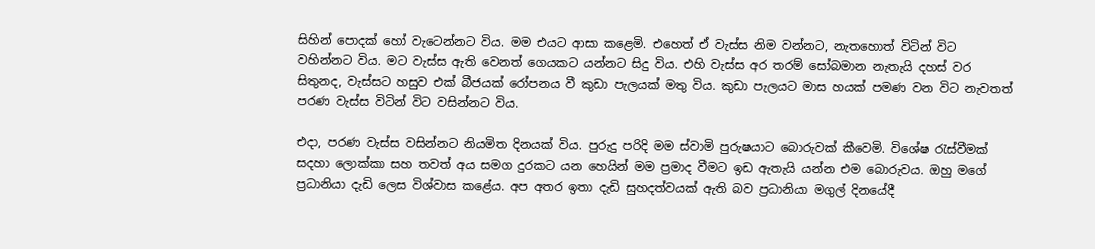සිහින් පොදක් හෝ වැටෙන්නට විය. මම එයට ආසා කළෙමි. එහෙත් ඒ වැස්ස නිම වන්නට, නැතහොත් විටින් විට වහින්නට විය. මට වැස්ස ඇති වෙනත් ගෙයකට යන්නට සිදු විය. එහි වැස්ස අර තරම් සෝබමාන නැතැයි දහස් වර සිතුනද, වැස්සට හසුව එක් බීජයක් රෝපනය වී කුඩා පැලයක් මතු විය. කුඩා පැලයට මාස හයක් පමණ වන විට නැවතත් පරණ වැස්ස විටින් විට වසින්නට විය.

එදා, පරණ වැස්ස වසින්නට නියමිත දිනයක් විය. පුරුදු පරිදි මම ස්වාමි පුරුෂයාට බොරුවක් කීවෙමි. විශේෂ රැස්වීමක් සදහා ලොක්කා සහ තවත් අය සමග දුරකට යන හෙයින් මම ප්‍රමාද වීමට ඉඩ ඇතැයි යන්න එම බොරුවය. ඔහු මගේ ප්‍රධානියා දැඩි ලෙස විශ්වාස කළේය. අප අතර ඉතා දැඩි සුහදත්වයක් ඇති බව ප්‍රධානියා මගුල් දිනයේදී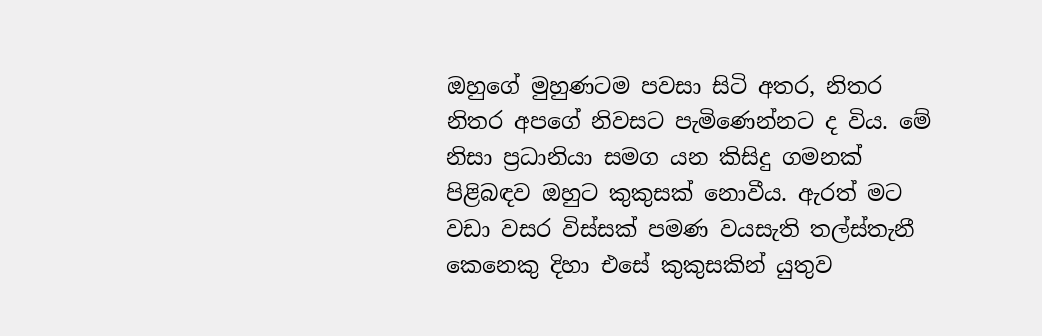ඔහුගේ මුහුණටම පවසා සිටි අතර, නිතර නිතර අපගේ නිවසට පැමිණෙන්නට ද විය. මේ නිසා ප්‍රධානියා සමග යන කිසිදු ගමනක් පිළිබඳව ඔහුට කුකුසක් නොවීය. ඇරත් මට වඩා වසර විස්සක් පමණ වයසැති තල්ස්තැනී කෙනෙකු දිහා එසේ කුකුසකින් යුතුව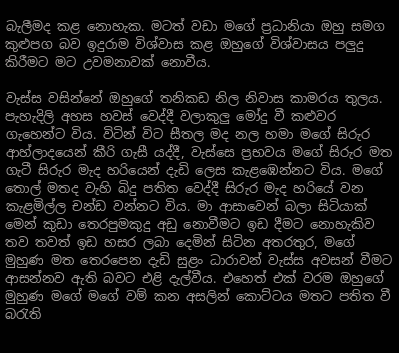බැලීමද කළ නොහැක. මටත් වඩා මගේ ප්‍රධානියා ඔහු සමග කුළුපග බව ඉදුරාම විශ්වාස කළ ඔහුගේ විශ්වාසය පලුදු කිරීමට මට උවමනාවක් නොවීය.

වැස්ස වසින්නේ ඔහුගේ තනිකඩ නිල නිවාස කාමරය තුලය. පැහැදිලි අහස හවස් වෙද්දී වලාකුලු මෝදු වී කළුවර ගැහෙන්ට විය. විටින් විට සීතල මද නල හමා මගේ සිරුර ආහ්ලාදයෙන් කීරි ගැසී යද්දී, වැස්සෙ ප්‍රභවය මගේ සිරුර මත ගැටී සිරුර මැද හරියෙන් දැඩි ලෙස කැළඹෙන්නට විය. මගේ තොල් මතද වැහි බිදු පතිත වෙද්දී සිරුර මැද හරියේ වන කැළමිල්ල චන්ඩ වන්නට විය. මා ආසාවෙන් බලා සිටියාක් මෙන් කුඩා තෙරපුමකුදු අඩු නොවීමට ඉඩ දීමට නොහැකිව තව තවත් ඉඩ හසර ලබා දෙමින් සිටින අතරතුර, මගේ මුහුණ මත තෙරපෙන දැඩි සුළං ධාරාවන් වැස්ස අවසන් වීමට ආසන්නව ඇති බවට එළි දැල්වීය. එහෙත් එක් වරම ඔහුගේ මුහුණ මගේ මගේ වම් කන අසලින් කොට්ටය මතට පතිත වී බරැති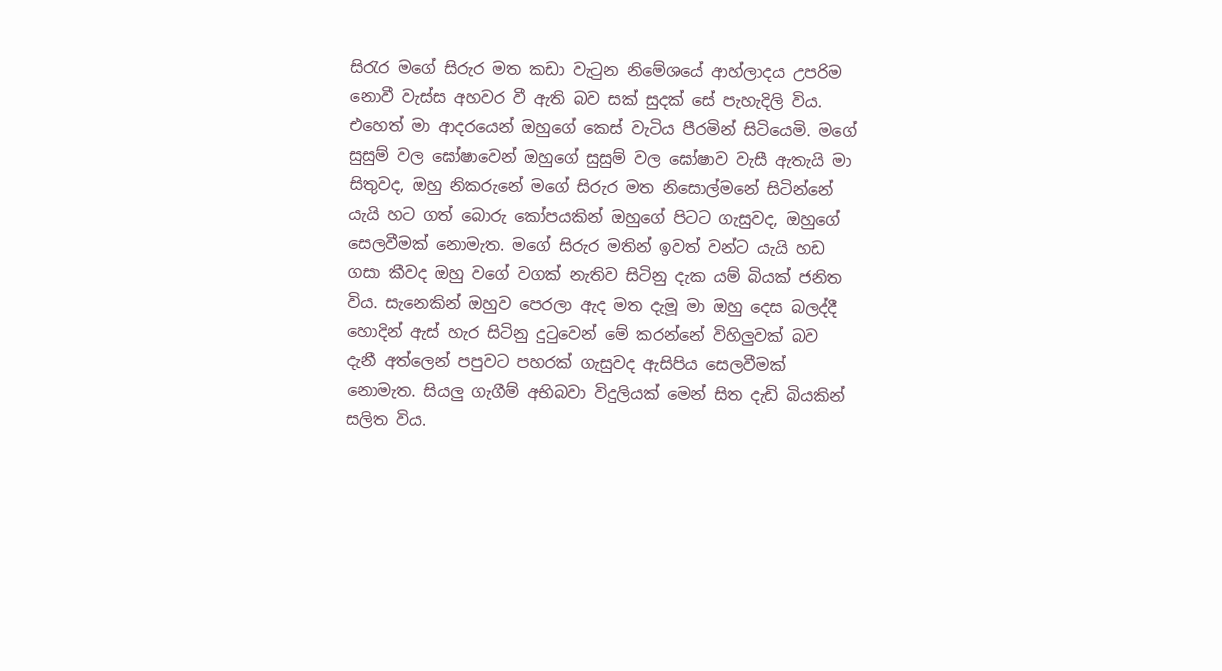සිරැර මගේ සිරුර මත කඩා වැටුන නිමේශයේ ආහ්ලාදය උපරිම නොවී වැස්ස අහවර වී ඇති බව සක් සුදක් සේ පැහැදිලි විය. එහෙත් මා ආදරයෙන් ඔහුගේ කෙස් වැටිය පීරමින් සිටියෙමි. මගේ සුසුම් වල ඝෝෂාවෙන් ඔහුගේ සුසුම් වල ඝෝෂාව වැසී ඇතැයි මා සිතුවද, ඔහු නිකරුනේ මගේ සිරුර මත නිසොල්මනේ සිටින්නේ යැයි හට ගත් බොරු කෝපයකින් ඔහුගේ පිටට ගැසුවද, ඔහුගේ සෙලවීමක් නොමැත. මගේ සිරුර මතින් ඉවත් වන්ට යැයි හඩ ගසා කීවද ඔහු වගේ වගක් නැතිව සිටිනු දැක යම් බියක් ජනිත විය. සැනෙකින් ඔහුව පෙරලා ඇද මත දැමූ මා ඔහු දෙස බලද්දී හොදින් ඇස් හැර සිටිනු දුටුවෙන් මේ කරන්නේ විහිලුවක් බව දැනී අත්ලෙන් පපුවට පහරක් ගැසුවද ඇසිපිය සෙලවීමක් නොමැත. සියලු ගැගීම් අභිබවා විදුලියක් මෙන් සිත දැඩි බියකින් සලිත විය.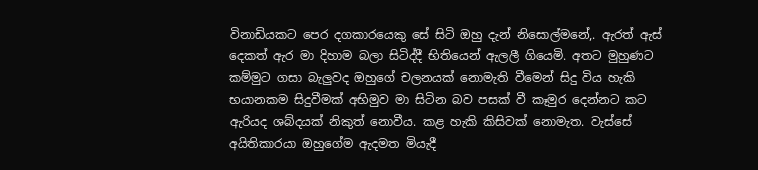විනාඩියකට පෙර දගකාරයෙකු සේ සිටි ඔහු දැන් නිසොල්මනේ,. ඇරත් ඇස් දෙකත් ඇර මා දිහාම බලා සිටිද්දී භිතියෙන් ඇලලී ගියෙමි. අතට මුහුණට කම්මුට ගසා බැලුවද ඔහුගේ චලනයක් නොමැති වීමෙන් සිදු විය හැකි භයානකම සිදුවීමක් අභිමුව මා සිටින බව පසක් වී කෑමුර දෙන්නට කට ඇරියද ශබ්දයක් නිකුත් නොවීය. කළ හැකි කිසිවක් නොමැත. වැස්සේ අයිතිකාරයා ඔහුගේම ඇදමත මියැදී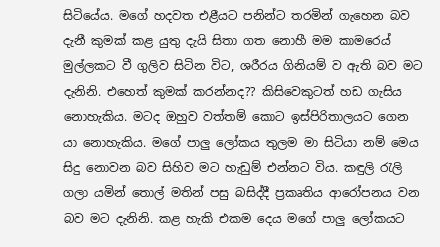සිටියේය. මගේ හදවත එළීයට පනින්ට තරමින් ගැහෙන බව දැනී කුමක් කළ යුතු දැයි සිතා ගත නොහී මම කාමරෙය් මුල්ලකට වී ගුලිව සිටින විට, ශරීරය ගිනියම් ව ඇති බව මට දැනිනි. එහෙත් කුමක් කරන්නද?? කිසිවෙකුටත් හඩ ගැසිය නොහැකිය. මටද ඔහුව වත්තම් කොට ඉස්පිරිතාලයට ගෙන යා නොහැකිය. මගේ පාලු ලෝකය තුලම මා සිටියා නම් මෙය සිදු නොවන බව සිහිව මට හැඩුම් එන්නට විය. කඳුලි රැලි ගලා යමින් තොල් මතින් පසු බසිද්දී ප්‍රකෘතිය ආරෝපනය වන බව මට දැනිනි. කළ හැකි එකම දෙය මගේ පාලු ලෝකයට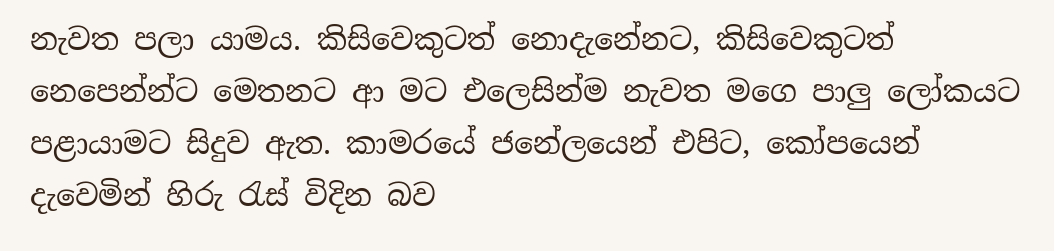නැවත පලා යාමය. කිසිවෙකුටත් නොදැනේනට, කිසිවෙකුටත් නෙපෙන්න්ට මෙතනට ආ මට එලෙසින්ම නැවත මගෙ පාලු ලෝකයට පළායාමට සිදුව ඇත. කාමරයේ ජනේලයෙන් එපිට, කෝපයෙන් දැවෙමින් හිරු රැස් විදින බව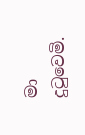මා දුටුවෙමි.